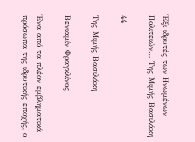Έξι ιδρυτές των Ηνωμένων Πολιτειών… Της Μιμής Βασιλάκη

44

Της Μιμής Βασιλάκη

Βενιαμίν Φραγκλίνος

Ένα από τα πλέον εμβληματικά πρόσωπα της ιδρυτικής εποχής, ο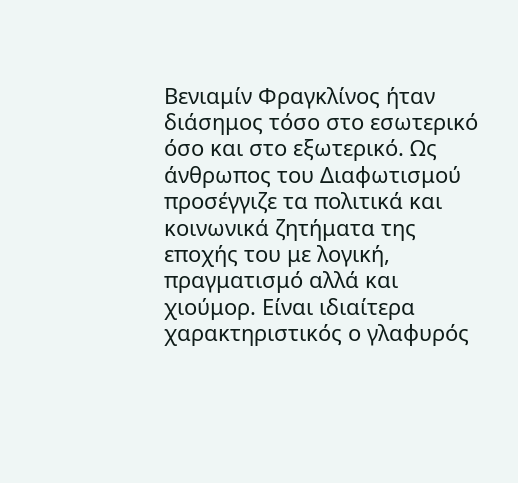Βενιαμίν Φραγκλίνος ήταν διάσημος τόσο στο εσωτερικό όσο και στο εξωτερικό. Ως άνθρωπος του Διαφωτισμού προσέγγιζε τα πολιτικά και κοινωνικά ζητήματα της εποχής του με λογική, πραγματισμό αλλά και χιούμορ. Είναι ιδιαίτερα χαρακτηριστικός ο γλαφυρός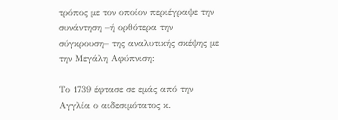τρόπος με τον οποίον περιέγραψε την συνάντηση –ή ορθότερα την σύγκρουση– της αναλυτικής σκέψης με την Μεγάλη Αφύπνιση:

Το 1739 έφτασε σε εμάς από την Αγγλία ο αιδεσιμότατος κ.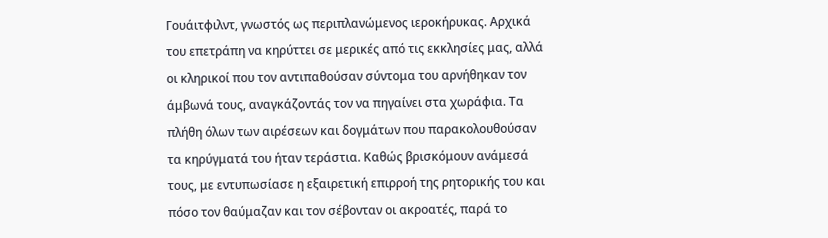Γουάιτφιλντ, γνωστός ως περιπλανώμενος ιεροκήρυκας. Αρχικά του επετράπη να κηρύττει σε μερικές από τις εκκλησίες μας, αλλά οι κληρικοί που τον αντιπαθούσαν σύντομα του αρνήθηκαν τον άμβωνά τους, αναγκάζοντάς τον να πηγαίνει στα χωράφια. Τα πλήθη όλων των αιρέσεων και δογμάτων που παρακολουθούσαν τα κηρύγματά του ήταν τεράστια. Καθώς βρισκόμουν ανάμεσά τους, με εντυπωσίασε η εξαιρετική επιρροή της ρητορικής του και πόσο τον θαύμαζαν και τον σέβονταν οι ακροατές, παρά το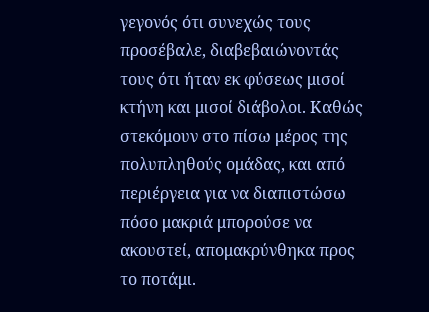γεγονός ότι συνεχώς τους προσέβαλε, διαβεβαιώνοντάς τους ότι ήταν εκ φύσεως μισοί κτήνη και μισοί διάβολοι. Καθώς στεκόμουν στο πίσω μέρος της πολυπληθούς ομάδας, και από περιέργεια για να διαπιστώσω πόσο μακριά μπορούσε να ακουστεί, απομακρύνθηκα προς το ποτάμι.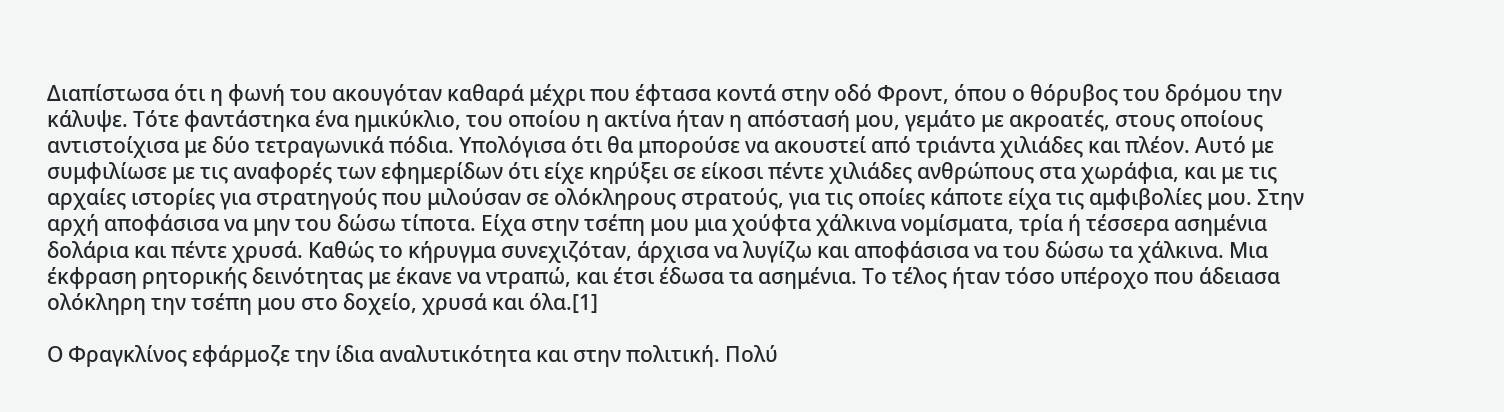Διαπίστωσα ότι η φωνή του ακουγόταν καθαρά μέχρι που έφτασα κοντά στην οδό Φροντ, όπου ο θόρυβος του δρόμου την κάλυψε. Τότε φαντάστηκα ένα ημικύκλιο, του οποίου η ακτίνα ήταν η απόστασή μου, γεμάτο με ακροατές, στους οποίους αντιστοίχισα με δύο τετραγωνικά πόδια. Υπολόγισα ότι θα μπορούσε να ακουστεί από τριάντα χιλιάδες και πλέον. Αυτό με συμφιλίωσε με τις αναφορές των εφημερίδων ότι είχε κηρύξει σε είκοσι πέντε χιλιάδες ανθρώπους στα χωράφια, και με τις αρχαίες ιστορίες για στρατηγούς που μιλούσαν σε ολόκληρους στρατούς, για τις οποίες κάποτε είχα τις αμφιβολίες μου. Στην αρχή αποφάσισα να μην του δώσω τίποτα. Είχα στην τσέπη μου μια χούφτα χάλκινα νομίσματα, τρία ή τέσσερα ασημένια δολάρια και πέντε χρυσά. Καθώς το κήρυγμα συνεχιζόταν, άρχισα να λυγίζω και αποφάσισα να του δώσω τα χάλκινα. Μια έκφραση ρητορικής δεινότητας με έκανε να ντραπώ, και έτσι έδωσα τα ασημένια. Το τέλος ήταν τόσο υπέροχο που άδειασα ολόκληρη την τσέπη μου στο δοχείο, χρυσά και όλα.[1]

Ο Φραγκλίνος εφάρμοζε την ίδια αναλυτικότητα και στην πολιτική. Πολύ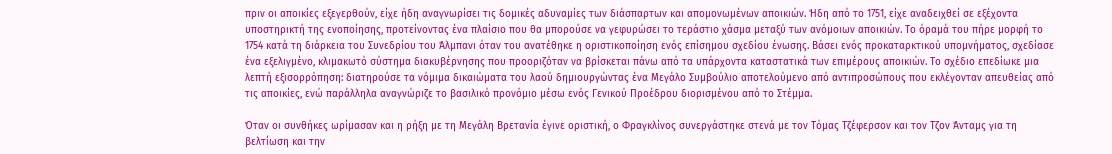πριν οι αποικίες εξεγερθούν, είχε ήδη αναγνωρίσει τις δομικές αδυναμίες των διάσπαρτων και απομονωμένων αποικιών. Ήδη από το 1751, είχε αναδειχθεί σε εξέχοντα υποστηρικτή της ενοποίησης, προτείνοντας ένα πλαίσιο που θα μπορούσε να γεφυρώσει το τεράστιο χάσμα μεταξύ των ανόμοιων αποικιών. Το όραμά του πήρε μορφή το 1754 κατά τη διάρκεια του Συνεδρίου του Άλμπανι όταν του ανατέθηκε η οριστικοποίηση ενός επίσημου σχεδίου ένωσης. Βάσει ενός προκαταρκτικού υπομνήματος, σχεδίασε ένα εξελιγμένο, κλιμακωτό σύστημα διακυβέρνησης που προοριζόταν να βρίσκεται πάνω από τα υπάρχοντα καταστατικά των επιμέρους αποικιών. Το σχέδιο επεδίωκε μια λεπτή εξισορρόπηση: διατηρούσε τα νόμιμα δικαιώματα του λαού δημιουργώντας ένα Μεγάλο Συμβούλιο αποτελούμενο από αντιπροσώπους που εκλέγονταν απευθείας από τις αποικίες, ενώ παράλληλα αναγνώριζε το βασιλικό προνόμιο μέσω ενός Γενικού Προέδρου διορισμένου από το Στέμμα.

Όταν οι συνθήκες ωρίμασαν και η ρήξη με τη Μεγάλη Βρετανία έγινε οριστική, ο Φραγκλίνος συνεργάστηκε στενά με τον Τόμας Τζέφερσον και τον Τζον Άνταμς για τη βελτίωση και την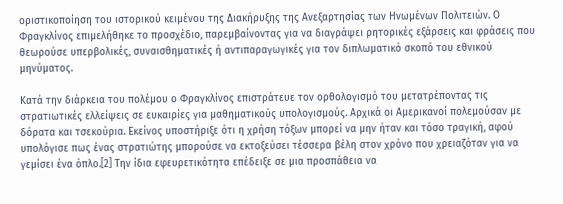οριστικοποίηση του ιστορικού κειμένου της Διακήρυξης της Ανεξαρτησίας των Ηνωμένων Πολιτειών. Ο Φραγκλίνος επιμελήθηκε το προσχέδιο, παρεμβαίνοντας για να διαγράψει ρητορικές εξάρσεις και φράσεις που θεωρούσε υπερβολικές, συναισθηματικές ή αντιπαραγωγικές για τον διπλωματικό σκοπό του εθνικού μηνύματος.

Κατά την διάρκεια του πολέμου ο Φραγκλίνος επιστράτευε τον ορθολογισμό του μετατρέποντας τις στρατιωτικές ελλείψεις σε ευκαιρίες για μαθηματικούς υπολογισμούς. Αρχικά οι Αμερικανοί πολεμούσαν με δόρατα και τσεκούρια. Εκείνος υποστήριξε ότι η χρήση τόξων μπορεί να μην ήταν και τόσο τραγική, αφού υπολόγισε πως ένας στρατιώτης μπορούσε να εκτοξεύσει τέσσερα βέλη στον χρόνο που χρειαζόταν για να γεμίσει ένα όπλο.[2] Την ίδια εφευρετικότητα επέδειξε σε μια προσπάθεια να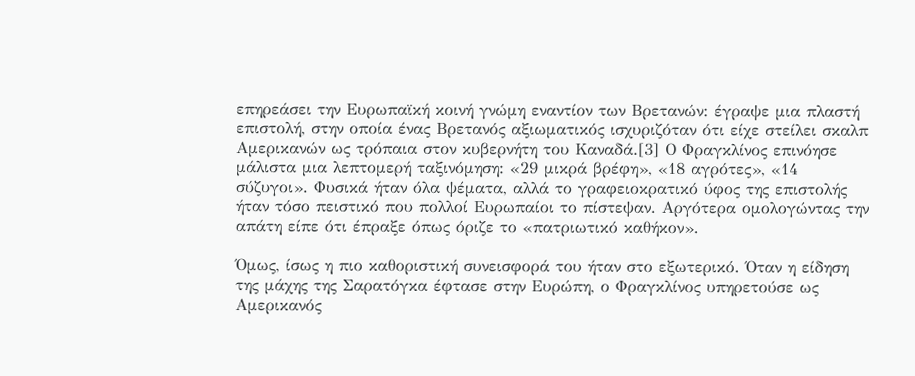επηρεάσει την Ευρωπαϊκή κοινή γνώμη εναντίον των Βρετανών: έγραψε μια πλαστή επιστολή, στην οποία ένας Βρετανός αξιωματικός ισχυριζόταν ότι είχε στείλει σκαλπ Αμερικανών ως τρόπαια στον κυβερνήτη του Καναδά.[3] Ο Φραγκλίνος επινόησε μάλιστα μια λεπτομερή ταξινόμηση: «29 μικρά βρέφη», «18 αγρότες», «14 σύζυγοι». Φυσικά ήταν όλα ψέματα, αλλά το γραφειοκρατικό ύφος της επιστολής ήταν τόσο πειστικό που πολλοί Ευρωπαίοι το πίστεψαν. Αργότερα ομολογώντας την απάτη είπε ότι έπραξε όπως όριζε το «πατριωτικό καθήκον».

Όμως, ίσως η πιο καθοριστική συνεισφορά του ήταν στο εξωτερικό. Όταν η είδηση της μάχης της Σαρατόγκα έφτασε στην Ευρώπη, ο Φραγκλίνος υπηρετούσε ως Αμερικανός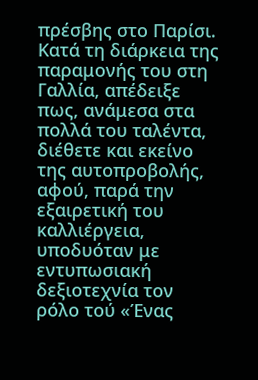πρέσβης στο Παρίσι. Κατά τη διάρκεια της παραμονής του στη Γαλλία, απέδειξε πως, ανάμεσα στα πολλά του ταλέντα, διέθετε και εκείνο της αυτοπροβολής, αφού, παρά την εξαιρετική του καλλιέργεια, υποδυόταν με εντυπωσιακή δεξιοτεχνία τον ρόλο τού «Ένας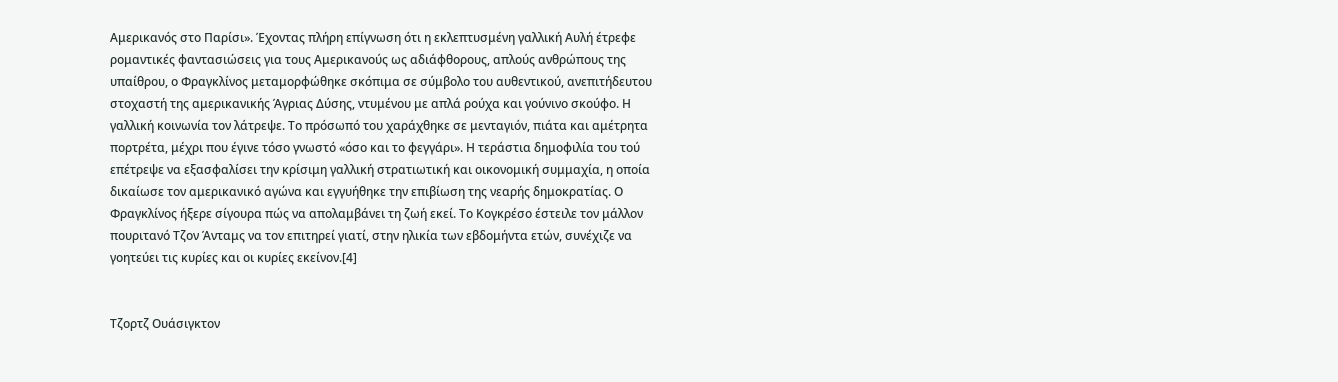Αμερικανός στο Παρίσι». Έχοντας πλήρη επίγνωση ότι η εκλεπτυσμένη γαλλική Αυλή έτρεφε ρομαντικές φαντασιώσεις για τους Αμερικανούς ως αδιάφθορους, απλούς ανθρώπους της υπαίθρου, ο Φραγκλίνος μεταμορφώθηκε σκόπιμα σε σύμβολο του αυθεντικού, ανεπιτήδευτου στοχαστή της αμερικανικής Άγριας Δύσης, ντυμένου με απλά ρούχα και γούνινο σκούφο. Η γαλλική κοινωνία τον λάτρεψε. Το πρόσωπό του χαράχθηκε σε μενταγιόν, πιάτα και αμέτρητα πορτρέτα, μέχρι που έγινε τόσο γνωστό «όσο και το φεγγάρι». Η τεράστια δημοφιλία του τού επέτρεψε να εξασφαλίσει την κρίσιμη γαλλική στρατιωτική και οικονομική συμμαχία, η οποία δικαίωσε τον αμερικανικό αγώνα και εγγυήθηκε την επιβίωση της νεαρής δημοκρατίας. Ο Φραγκλίνος ήξερε σίγουρα πώς να απολαμβάνει τη ζωή εκεί. Το Κογκρέσο έστειλε τον μάλλον πουριτανό Τζον Άνταμς να τον επιτηρεί γιατί, στην ηλικία των εβδομήντα ετών, συνέχιζε να γοητεύει τις κυρίες και οι κυρίες εκείνον.[4]


Τζορτζ Ουάσιγκτον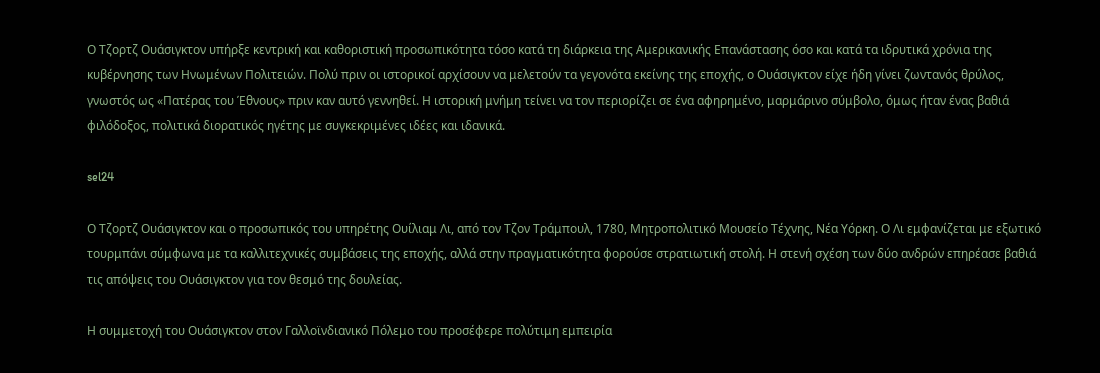Ο Τζορτζ Ουάσιγκτον υπήρξε κεντρική και καθοριστική προσωπικότητα τόσο κατά τη διάρκεια της Αμερικανικής Επανάστασης όσο και κατά τα ιδρυτικά χρόνια της κυβέρνησης των Ηνωμένων Πολιτειών. Πολύ πριν οι ιστορικοί αρχίσουν να μελετούν τα γεγονότα εκείνης της εποχής, ο Ουάσιγκτον είχε ήδη γίνει ζωντανός θρύλος, γνωστός ως «Πατέρας του Έθνους» πριν καν αυτό γεννηθεί. Η ιστορική μνήμη τείνει να τον περιορίζει σε ένα αφηρημένο, μαρμάρινο σύμβολο, όμως ήταν ένας βαθιά φιλόδοξος, πολιτικά διορατικός ηγέτης με συγκεκριμένες ιδέες και ιδανικά.

sel24

Ο Τζορτζ Ουάσιγκτον και ο προσωπικός του υπηρέτης Ουίλιαμ Λι, από τον Τζον Τράμπουλ, 1780, Μητροπολιτικό Μουσείο Τέχνης, Νέα Υόρκη. Ο Λι εμφανίζεται με εξωτικό τουρμπάνι σύμφωνα με τα καλλιτεχνικές συμβάσεις της εποχής, αλλά στην πραγματικότητα φορούσε στρατιωτική στολή. Η στενή σχέση των δύο ανδρών επηρέασε βαθιά τις απόψεις του Ουάσιγκτον για τον θεσμό της δουλείας.

Η συμμετοχή του Ουάσιγκτον στον Γαλλοϊνδιανικό Πόλεμο του προσέφερε πολύτιμη εμπειρία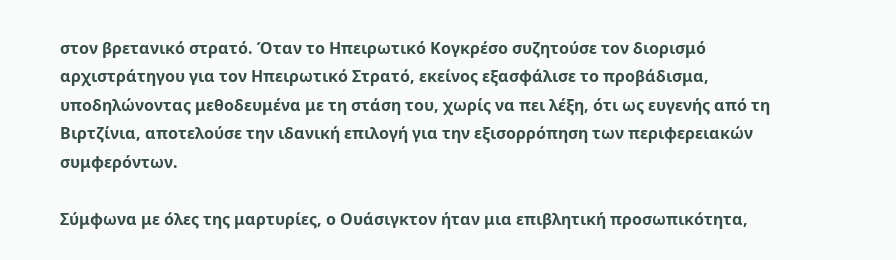στον βρετανικό στρατό. Όταν το Ηπειρωτικό Κογκρέσο συζητούσε τον διορισμό αρχιστράτηγου για τον Ηπειρωτικό Στρατό, εκείνος εξασφάλισε το προβάδισμα, υποδηλώνοντας μεθοδευμένα με τη στάση του, χωρίς να πει λέξη, ότι ως ευγενής από τη Βιρτζίνια, αποτελούσε την ιδανική επιλογή για την εξισορρόπηση των περιφερειακών συμφερόντων.

Σύμφωνα με όλες της μαρτυρίες, ο Ουάσιγκτον ήταν μια επιβλητική προσωπικότητα,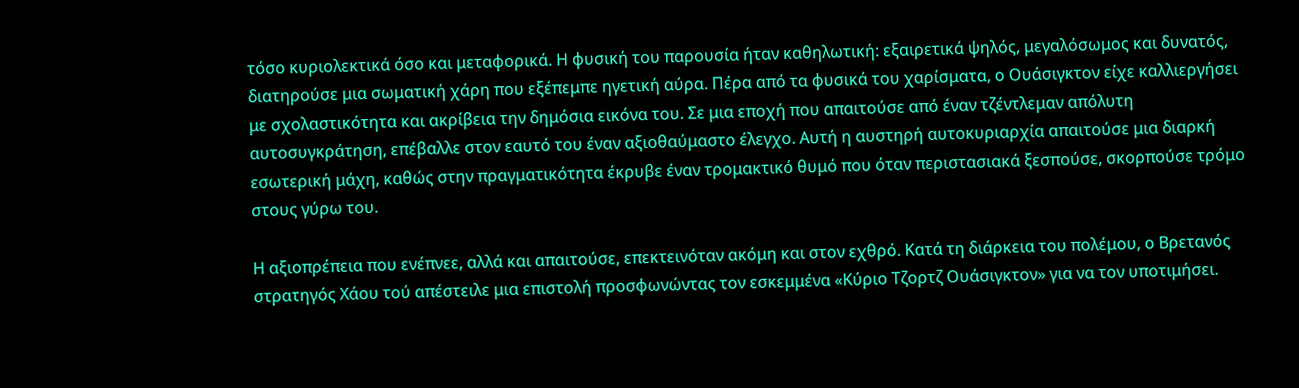τόσο κυριολεκτικά όσο και μεταφορικά. Η φυσική του παρουσία ήταν καθηλωτική: εξαιρετικά ψηλός, μεγαλόσωμος και δυνατός, διατηρούσε μια σωματική χάρη που εξέπεμπε ηγετική αύρα. Πέρα από τα φυσικά του χαρίσματα, ο Ουάσιγκτον είχε καλλιεργήσει με σχολαστικότητα και ακρίβεια την δημόσια εικόνα του. Σε μια εποχή που απαιτούσε από έναν τζέντλεμαν απόλυτη αυτοσυγκράτηση, επέβαλλε στον εαυτό του έναν αξιοθαύμαστο έλεγχο. Αυτή η αυστηρή αυτοκυριαρχία απαιτούσε μια διαρκή εσωτερική μάχη, καθώς στην πραγματικότητα έκρυβε έναν τρομακτικό θυμό που όταν περιστασιακά ξεσπούσε, σκορπούσε τρόμο στους γύρω του.

Η αξιοπρέπεια που ενέπνεε, αλλά και απαιτούσε, επεκτεινόταν ακόμη και στον εχθρό. Κατά τη διάρκεια του πολέμου, ο Βρετανός στρατηγός Χάου τού απέστειλε μια επιστολή προσφωνώντας τον εσκεμμένα «Κύριο Τζορτζ Ουάσιγκτον» για να τον υποτιμήσει.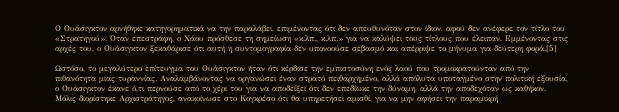Ο Ουάσιγκτον αρνήθηκε κατηγορηματικά να την παραλάβει, επιμένοντας ότι δεν απευθυνόταν στον ίδιον, αφού δεν ανέφερε τον τίτλο του «Στρατηγού». Όταν επεστράφη, ο Χάου πρόσθεσε τη σημείωση «κ.λπ., κ.λπ.» για να καλύψει τους τίτλους που έλειπαν. Εμμένοντας στις αρχές του, ο Ουάσιγκτον ξεκαθάρισε ότι αυτή η συντομογραφία δεν υπονοούσε σεβασμό και απέρριψε το μήνυμα για δεύτερη φορά.[5]

Ωστόσο, το μεγαλύτερο επίτευγμα του Ουάσιγκτον ήταν ότι κέρδισε την εμπιστοσύνη ενός λαού που τρομοκρατούνταν από την πιθανότητα μιας τυραννίας. Αναλαμβάνοντας να οργανώσει έναν στρατό πειθαρχημένο, αλλά απόλυτα υποταγμένο στην πολιτική εξουσία, ο Ουάσιγκτον έκανε ό,τι περνούσε από το χέρι του για να αποδείξει ότι δεν επεδίωκε την δύναμη, αλλά την αποδεχόταν ως καθήκον. Μόλις διορίστηκε Αρχιστράτηγος, ανακοίνωσε στο Κογκρέσο ότι θα υπηρετήσει αμισθί, για να μην αφήσει την παραμικρή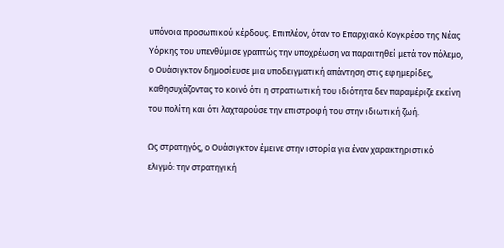υπόνοια προσωπικού κέρδους. Επιπλέον, όταν το Επαρχιακό Κογκρέσο της Νέας Υόρκης του υπενθύμισε γραπτώς την υποχρέωση να παραιτηθεί μετά τον πόλεμο, ο Ουάσιγκτον δημοσίευσε μια υποδειγματική απάντηση στις εφημερίδες, καθησυχάζοντας το κοινό ότι η στρατιωτική του ιδιότητα δεν παραμέριζε εκείνη του πολίτη και ότι λαχταρούσε την επιστροφή του στην ιδιωτική ζωή.

Ως στρατηγός, ο Ουάσιγκτον έμεινε στην ιστορία για έναν χαρακτηριστικό ελιγμό: την στρατηγική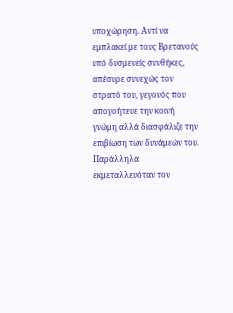υποχώρηση. Αντί να εμπλακεί με τους Βρετανούς υπό δυσμενείς συνθήκες, απέσυρε συνεχώς τον στρατό του, γεγονός που απογοήτευε την κοινή γνώμη αλλά διασφάλιζε την επιβίωση των δυνάμεών του. Παράλληλα εκμεταλλευόταν τον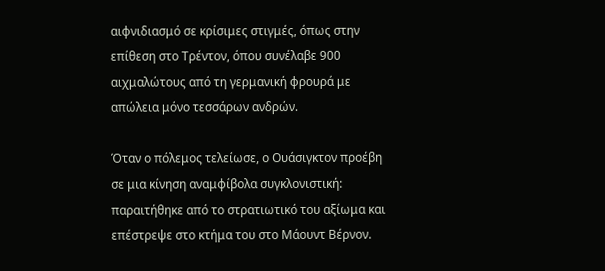αιφνιδιασμό σε κρίσιμες στιγμές, όπως στην επίθεση στο Τρέντον, όπου συνέλαβε 900 αιχμαλώτους από τη γερμανική φρουρά με απώλεια μόνο τεσσάρων ανδρών.

Όταν ο πόλεμος τελείωσε, ο Ουάσιγκτον προέβη σε μια κίνηση αναμφίβολα συγκλονιστική: παραιτήθηκε από το στρατιωτικό του αξίωμα και επέστρεψε στο κτήμα του στο Μάουντ Βέρνον.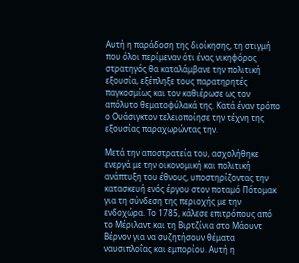Αυτή η παράδοση της διοίκησης, τη στιγμή που όλοι περίμεναν ότι ένας νικηφόρος στρατηγός θα καταλάμβανε την πολιτική εξουσία, εξέπληξε τους παρατηρητές παγκοσμίως και τον καθιέρωσε ως τον απόλυτο θεματοφύλακά της. Κατά έναν τρόπο ο Ουάσιγκτον τελειοποίησε την τέχνη της εξουσίας παραχωρώντας την.

Μετά την αποστρατεία του, ασχολήθηκε ενεργά με την οικονομική και πολιτική ανάπτυξη του έθνους, υποστηρίζοντας την κατασκευή ενός έργου στον ποταμό Πότομακ για τη σύνδεση της περιοχής με την ενδοχώρα. Το 1785, κάλεσε επιτρόπους από το Μέριλαντ και τη Βιρτζίνια στο Μάουντ Βέρνον για να συζητήσουν θέματα ναυσιπλοΐας και εμπορίου. Αυτή η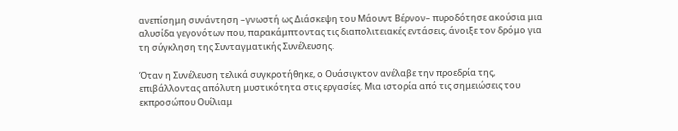ανεπίσημη συνάντηση –γνωστή ως Διάσκεψη του Μάουντ Βέρνον– πυροδότησε ακούσια μια αλυσίδα γεγονότων που, παρακάμπτοντας τις διαπολιτειακές εντάσεις, άνοιξε τον δρόμο για τη σύγκληση της Συνταγματικής Συνέλευσης.

Όταν η Συνέλευση τελικά συγκροτήθηκε, ο Ουάσιγκτον ανέλαβε την προεδρία της, επιβάλλοντας απόλυτη μυστικότητα στις εργασίες. Μια ιστορία από τις σημειώσεις του εκπροσώπου Ουίλιαμ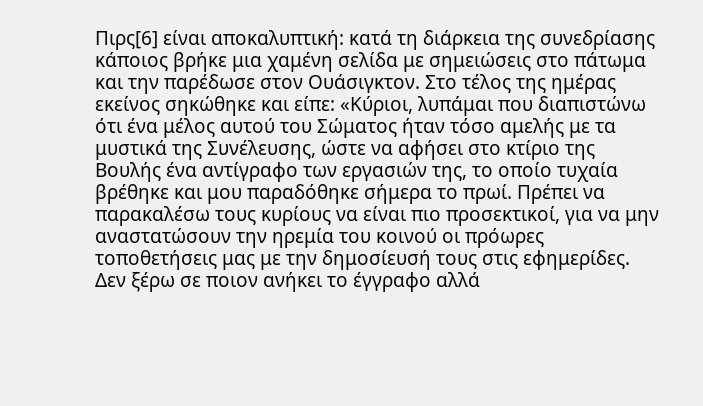Πιρς[6] είναι αποκαλυπτική: κατά τη διάρκεια της συνεδρίασης κάποιος βρήκε μια χαμένη σελίδα με σημειώσεις στο πάτωμα και την παρέδωσε στον Ουάσιγκτον. Στο τέλος της ημέρας εκείνος σηκώθηκε και είπε: «Κύριοι, λυπάμαι που διαπιστώνω ότι ένα μέλος αυτού του Σώματος ήταν τόσο αμελής με τα μυστικά της Συνέλευσης, ώστε να αφήσει στο κτίριο της Βουλής ένα αντίγραφο των εργασιών της, το οποίο τυχαία βρέθηκε και μου παραδόθηκε σήμερα το πρωί. Πρέπει να παρακαλέσω τους κυρίους να είναι πιο προσεκτικοί, για να μην αναστατώσουν την ηρεμία του κοινού οι πρόωρες τοποθετήσεις μας με την δημοσίευσή τους στις εφημερίδες. Δεν ξέρω σε ποιον ανήκει το έγγραφο αλλά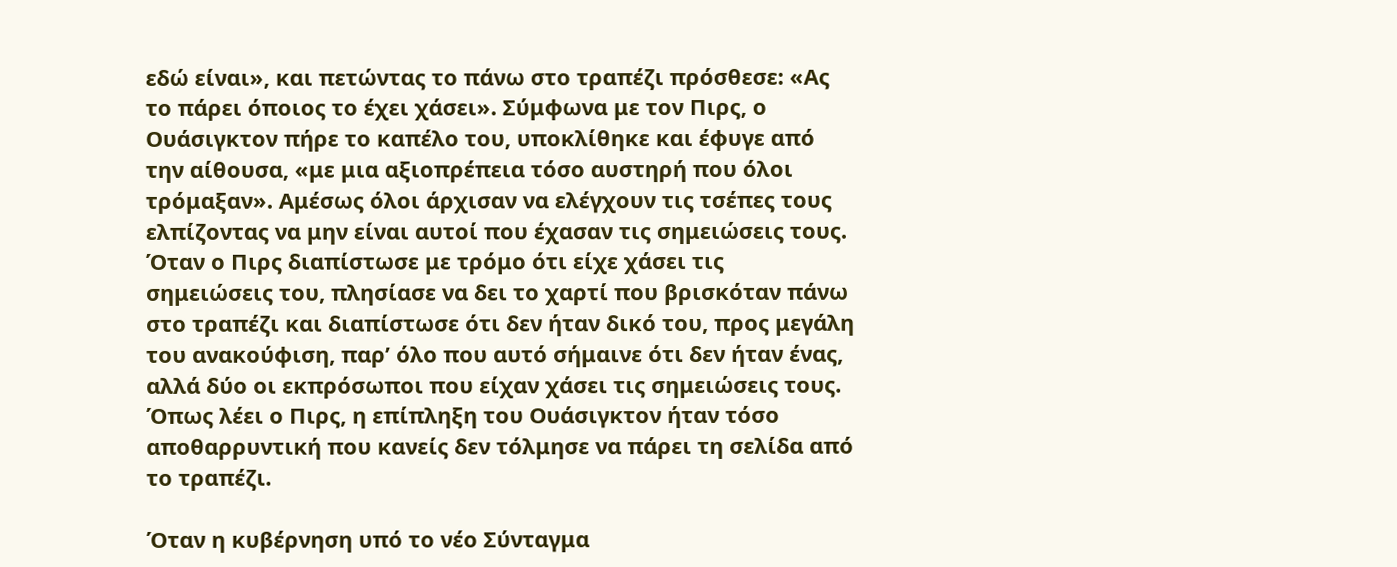εδώ είναι», και πετώντας το πάνω στο τραπέζι πρόσθεσε: «Ας το πάρει όποιος το έχει χάσει». Σύμφωνα με τον Πιρς, ο Ουάσιγκτον πήρε το καπέλο του, υποκλίθηκε και έφυγε από την αίθουσα, «με μια αξιοπρέπεια τόσο αυστηρή που όλοι τρόμαξαν». Αμέσως όλοι άρχισαν να ελέγχουν τις τσέπες τους ελπίζοντας να μην είναι αυτοί που έχασαν τις σημειώσεις τους. Όταν ο Πιρς διαπίστωσε με τρόμο ότι είχε χάσει τις σημειώσεις του, πλησίασε να δει το χαρτί που βρισκόταν πάνω στο τραπέζι και διαπίστωσε ότι δεν ήταν δικό του, προς μεγάλη του ανακούφιση, παρ’ όλο που αυτό σήμαινε ότι δεν ήταν ένας, αλλά δύο οι εκπρόσωποι που είχαν χάσει τις σημειώσεις τους. Όπως λέει ο Πιρς, η επίπληξη του Ουάσιγκτον ήταν τόσο αποθαρρυντική που κανείς δεν τόλμησε να πάρει τη σελίδα από το τραπέζι.

Όταν η κυβέρνηση υπό το νέο Σύνταγμα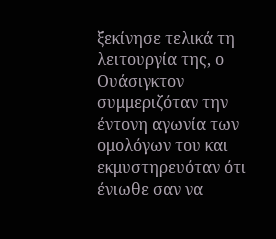ξεκίνησε τελικά τη λειτουργία της, ο Ουάσιγκτον συμμεριζόταν την έντονη αγωνία των ομολόγων του και εκμυστηρευόταν ότι ένιωθε σαν να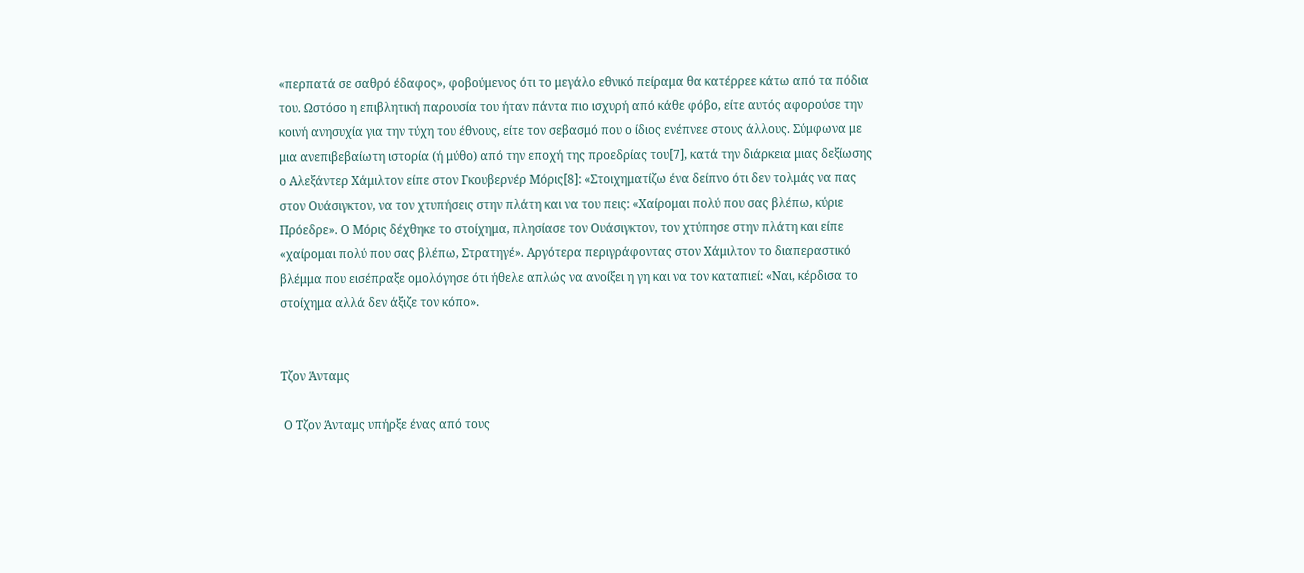«περπατά σε σαθρό έδαφος», φοβούμενος ότι το μεγάλο εθνικό πείραμα θα κατέρρεε κάτω από τα πόδια του. Ωστόσο η επιβλητική παρουσία του ήταν πάντα πιο ισχυρή από κάθε φόβο, είτε αυτός αφορούσε την κοινή ανησυχία για την τύχη του έθνους, είτε τον σεβασμό που ο ίδιος ενέπνεε στους άλλους. Σύμφωνα με μια ανεπιβεβαίωτη ιστορία (ή μύθο) από την εποχή της προεδρίας του[7], κατά την διάρκεια μιας δεξίωσης ο Αλεξάντερ Χάμιλτον είπε στον Γκουβερνέρ Μόρις[8]: «Στοιχηματίζω ένα δείπνο ότι δεν τολμάς να πας στον Ουάσιγκτον, να τον χτυπήσεις στην πλάτη και να του πεις: «Χαίρομαι πολύ που σας βλέπω, κύριε Πρόεδρε». Ο Μόρις δέχθηκε το στοίχημα, πλησίασε τον Ουάσιγκτον, τον χτύπησε στην πλάτη και είπε «χαίρομαι πολύ που σας βλέπω, Στρατηγέ». Αργότερα περιγράφοντας στον Χάμιλτον το διαπεραστικό βλέμμα που εισέπραξε ομολόγησε ότι ήθελε απλώς να ανοίξει η γη και να τον καταπιεί: «Ναι, κέρδισα το στοίχημα αλλά δεν άξιζε τον κόπο».


Τζον Άνταμς

 Ο Τζον Άνταμς υπήρξε ένας από τους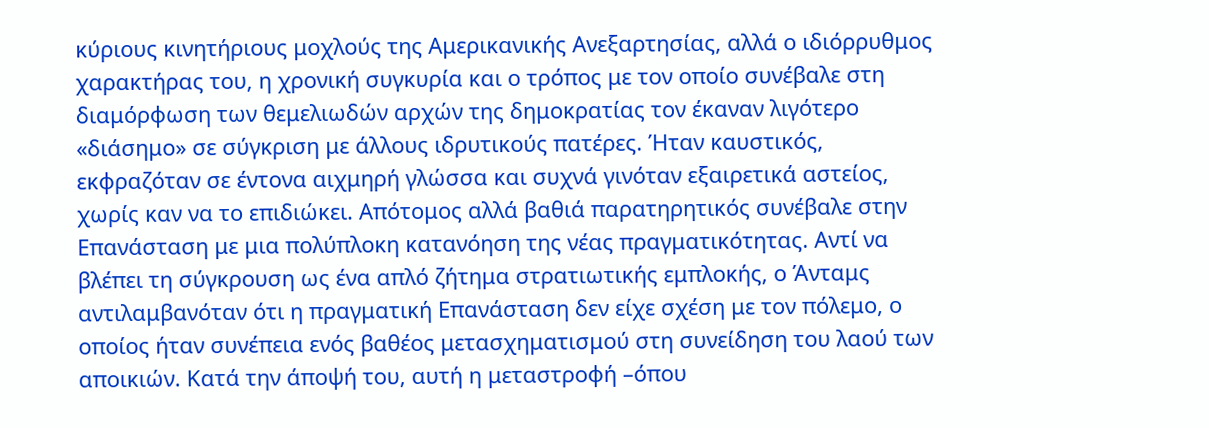κύριους κινητήριους μοχλούς της Αμερικανικής Ανεξαρτησίας, αλλά ο ιδιόρρυθμος χαρακτήρας του, η χρονική συγκυρία και ο τρόπος με τον οποίο συνέβαλε στη διαμόρφωση των θεμελιωδών αρχών της δημοκρατίας τον έκαναν λιγότερο «διάσημο» σε σύγκριση με άλλους ιδρυτικούς πατέρες. Ήταν καυστικός, εκφραζόταν σε έντονα αιχμηρή γλώσσα και συχνά γινόταν εξαιρετικά αστείος, χωρίς καν να το επιδιώκει. Απότομος αλλά βαθιά παρατηρητικός συνέβαλε στην Επανάσταση με μια πολύπλοκη κατανόηση της νέας πραγματικότητας. Αντί να βλέπει τη σύγκρουση ως ένα απλό ζήτημα στρατιωτικής εμπλοκής, ο Άνταμς αντιλαμβανόταν ότι η πραγματική Επανάσταση δεν είχε σχέση με τον πόλεμο, ο οποίος ήταν συνέπεια ενός βαθέος μετασχηματισμού στη συνείδηση του λαού των αποικιών. Κατά την άποψή του, αυτή η μεταστροφή –όπου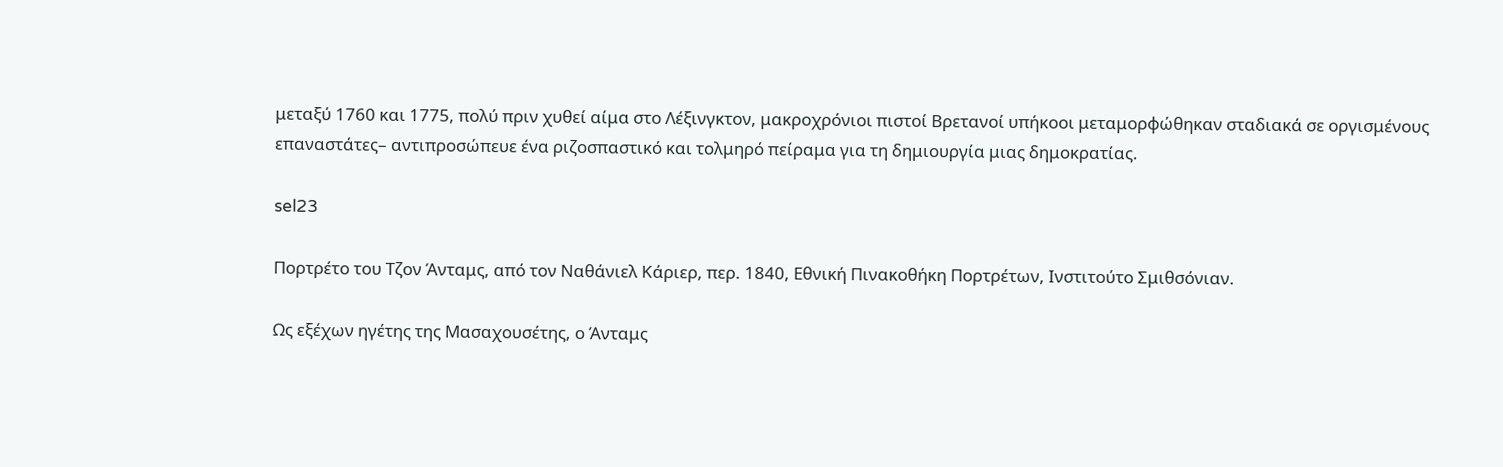μεταξύ 1760 και 1775, πολύ πριν χυθεί αίμα στο Λέξινγκτον, μακροχρόνιοι πιστοί Βρετανοί υπήκοοι μεταμορφώθηκαν σταδιακά σε οργισμένους επαναστάτες– αντιπροσώπευε ένα ριζοσπαστικό και τολμηρό πείραμα για τη δημιουργία μιας δημοκρατίας.

sel23

Πορτρέτο του Τζον Άνταμς, από τον Ναθάνιελ Κάριερ, περ. 1840, Εθνική Πινακοθήκη Πορτρέτων, Ινστιτούτο Σμιθσόνιαν.

Ως εξέχων ηγέτης της Μασαχουσέτης, ο Άνταμς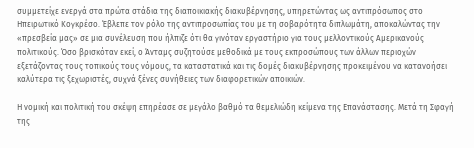συμμετείχε ενεργά στα πρώτα στάδια της διαποικιακής διακυβέρνησης, υπηρετώντας ως αντιπρόσωπος στο Ηπειρωτικό Κογκρέσο. Έβλεπε τον ρόλο της αντιπροσωπίας του με τη σοβαρότητα διπλωμάτη, αποκαλώντας την «πρεσβεία μας» σε μια συνέλευση που ήλπιζε ότι θα γινόταν εργαστήριο για τους μελλοντικούς Αμερικανούς πολιτικούς. Όσο βρισκόταν εκεί, ο Άνταμς συζητούσε μεθοδικά με τους εκπροσώπους των άλλων περιοχών εξετάζοντας τους τοπικούς τους νόμους, τα καταστατικά και τις δομές διακυβέρνησης προκειμένου να κατανοήσει καλύτερα τις ξεχωριστές, συχνά ξένες συνήθειες των διαφορετικών αποικιών.

Η νομική και πολιτική του σκέψη επηρέασε σε μεγάλο βαθμό τα θεμελιώδη κείμενα της Επανάστασης. Μετά τη Σφαγή της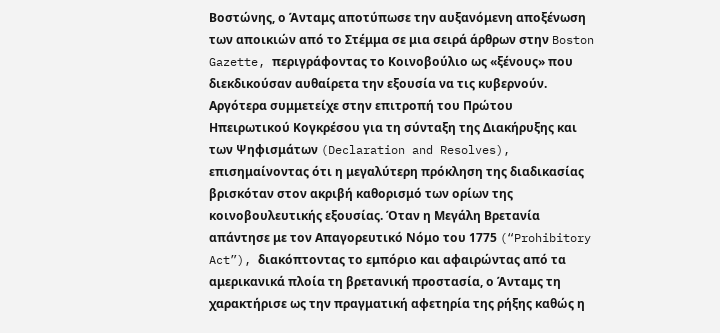Βοστώνης, ο Άνταμς αποτύπωσε την αυξανόμενη αποξένωση των αποικιών από το Στέμμα σε μια σειρά άρθρων στην Boston Gazette, περιγράφοντας το Κοινοβούλιο ως «ξένους» που διεκδικούσαν αυθαίρετα την εξουσία να τις κυβερνούν. Αργότερα συμμετείχε στην επιτροπή του Πρώτου Ηπειρωτικού Κογκρέσου για τη σύνταξη της Διακήρυξης και των Ψηφισμάτων (Declaration and Resolves), επισημαίνοντας ότι η μεγαλύτερη πρόκληση της διαδικασίας βρισκόταν στον ακριβή καθορισμό των ορίων της κοινοβουλευτικής εξουσίας. Όταν η Μεγάλη Βρετανία απάντησε με τον Απαγορευτικό Νόμο του 1775 (“Prohibitory Act”), διακόπτοντας το εμπόριο και αφαιρώντας από τα αμερικανικά πλοία τη βρετανική προστασία, ο Άνταμς τη χαρακτήρισε ως την πραγματική αφετηρία της ρήξης καθώς η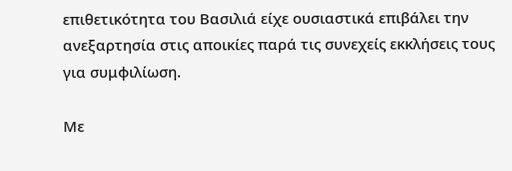επιθετικότητα του Βασιλιά είχε ουσιαστικά επιβάλει την ανεξαρτησία στις αποικίες παρά τις συνεχείς εκκλήσεις τους για συμφιλίωση.

Με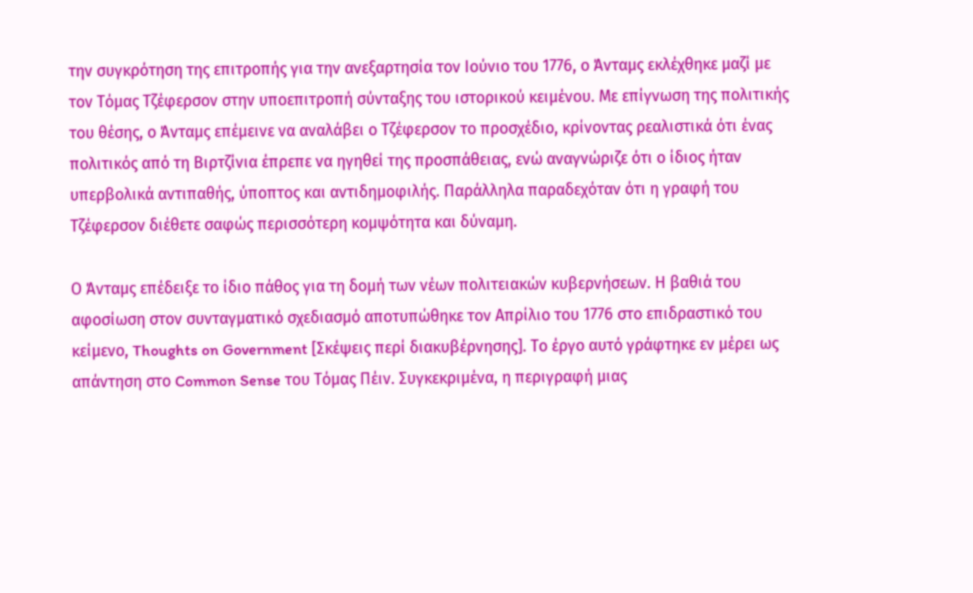την συγκρότηση της επιτροπής για την ανεξαρτησία τον Ιούνιο του 1776, ο Άνταμς εκλέχθηκε μαζί με τον Τόμας Τζέφερσον στην υποεπιτροπή σύνταξης του ιστορικού κειμένου. Με επίγνωση της πολιτικής του θέσης, ο Άνταμς επέμεινε να αναλάβει ο Τζέφερσον το προσχέδιο, κρίνοντας ρεαλιστικά ότι ένας πολιτικός από τη Βιρτζίνια έπρεπε να ηγηθεί της προσπάθειας, ενώ αναγνώριζε ότι ο ίδιος ήταν υπερβολικά αντιπαθής, ύποπτος και αντιδημοφιλής. Παράλληλα παραδεχόταν ότι η γραφή του Τζέφερσον διέθετε σαφώς περισσότερη κομψότητα και δύναμη.

Ο Άνταμς επέδειξε το ίδιο πάθος για τη δομή των νέων πολιτειακών κυβερνήσεων. Η βαθιά του αφοσίωση στον συνταγματικό σχεδιασμό αποτυπώθηκε τον Απρίλιο του 1776 στο επιδραστικό του κείμενο, Thoughts on Government [Σκέψεις περί διακυβέρνησης]. Το έργο αυτό γράφτηκε εν μέρει ως απάντηση στο Common Sense του Τόμας Πέιν. Συγκεκριμένα, η περιγραφή μιας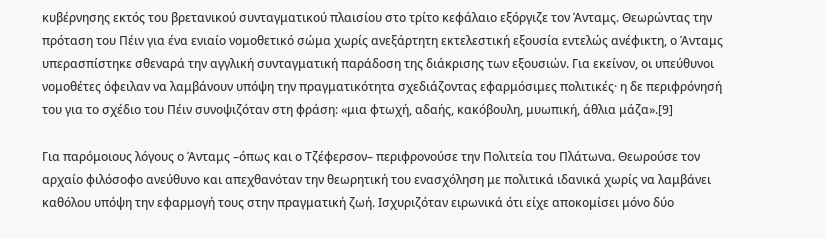κυβέρνησης εκτός του βρετανικού συνταγματικού πλαισίου στο τρίτο κεφάλαιο εξόργιζε τον Άνταμς. Θεωρώντας την πρόταση του Πέιν για ένα ενιαίο νομοθετικό σώμα χωρίς ανεξάρτητη εκτελεστική εξουσία εντελώς ανέφικτη, ο Άνταμς υπερασπίστηκε σθεναρά την αγγλική συνταγματική παράδοση της διάκρισης των εξουσιών. Για εκείνον, οι υπεύθυνοι νομοθέτες όφειλαν να λαμβάνουν υπόψη την πραγματικότητα σχεδιάζοντας εφαρμόσιμες πολιτικές· η δε περιφρόνησή του για το σχέδιο του Πέιν συνοψιζόταν στη φράση: «μια φτωχή, αδαής, κακόβουλη, μυωπική, άθλια μάζα».[9]

Για παρόμοιους λόγους ο Άνταμς –όπως και ο Τζέφερσον– περιφρονούσε την Πολιτεία του Πλάτωνα. Θεωρούσε τον αρχαίο φιλόσοφο ανεύθυνο και απεχθανόταν την θεωρητική του ενασχόληση με πολιτικά ιδανικά χωρίς να λαμβάνει καθόλου υπόψη την εφαρμογή τους στην πραγματική ζωή. Ισχυριζόταν ειρωνικά ότι είχε αποκομίσει μόνο δύο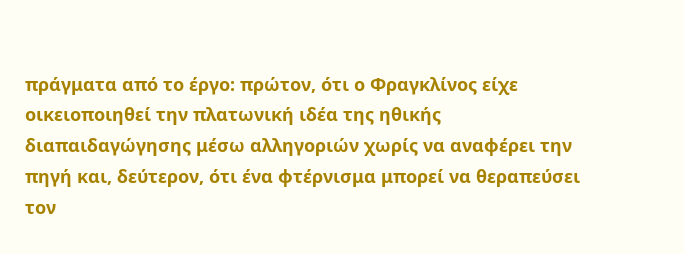πράγματα από το έργο: πρώτον, ότι ο Φραγκλίνος είχε οικειοποιηθεί την πλατωνική ιδέα της ηθικής διαπαιδαγώγησης μέσω αλληγοριών χωρίς να αναφέρει την πηγή και, δεύτερον, ότι ένα φτέρνισμα μπορεί να θεραπεύσει τον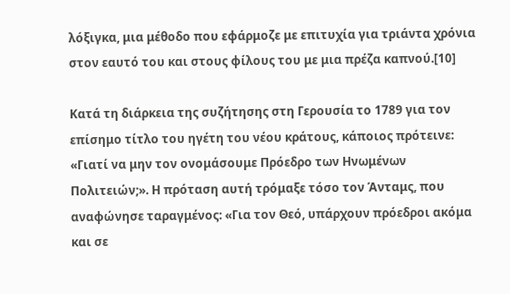λόξιγκα, μια μέθοδο που εφάρμοζε με επιτυχία για τριάντα χρόνια στον εαυτό του και στους φίλους του με μια πρέζα καπνού.[10]

Κατά τη διάρκεια της συζήτησης στη Γερουσία το 1789 για τον επίσημο τίτλο του ηγέτη του νέου κράτους, κάποιος πρότεινε: «Γιατί να μην τον ονομάσουμε Πρόεδρο των Ηνωμένων Πολιτειών;». Η πρόταση αυτή τρόμαξε τόσο τον Άνταμς, που αναφώνησε ταραγμένος: «Για τον Θεό, υπάρχουν πρόεδροι ακόμα και σε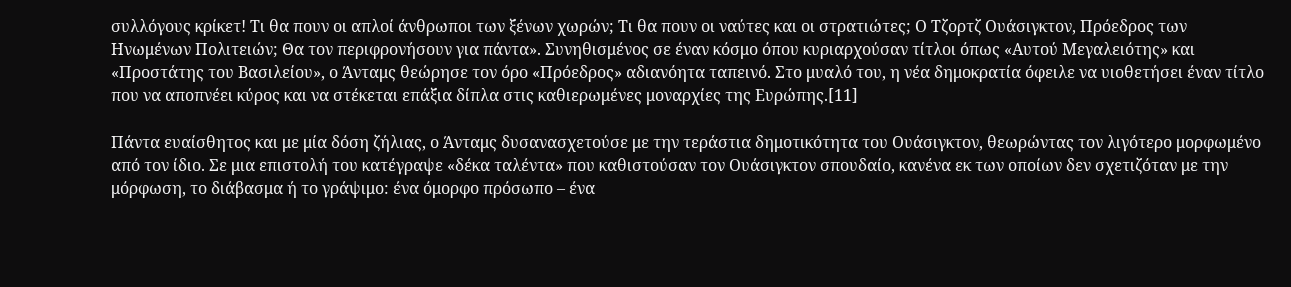συλλόγους κρίκετ! Τι θα πουν οι απλοί άνθρωποι των ξένων χωρών; Τι θα πουν οι ναύτες και οι στρατιώτες; Ο Τζορτζ Ουάσιγκτον, Πρόεδρος των Ηνωμένων Πολιτειών; Θα τον περιφρονήσουν για πάντα». Συνηθισμένος σε έναν κόσμο όπου κυριαρχούσαν τίτλοι όπως «Αυτού Μεγαλειότης» και «Προστάτης του Βασιλείου», ο Άνταμς θεώρησε τον όρο «Πρόεδρος» αδιανόητα ταπεινό. Στο μυαλό του, η νέα δημοκρατία όφειλε να υιοθετήσει έναν τίτλο που να αποπνέει κύρος και να στέκεται επάξια δίπλα στις καθιερωμένες μοναρχίες της Ευρώπης.[11]

Πάντα ευαίσθητος και με μία δόση ζήλιας, ο Άνταμς δυσανασχετούσε με την τεράστια δημοτικότητα του Ουάσιγκτον, θεωρώντας τον λιγότερο μορφωμένο από τον ίδιο. Σε μια επιστολή του κατέγραψε «δέκα ταλέντα» που καθιστούσαν τον Ουάσιγκτον σπουδαίο, κανένα εκ των οποίων δεν σχετιζόταν με την μόρφωση, το διάβασμα ή το γράψιμο: ένα όμορφο πρόσωπο – ένα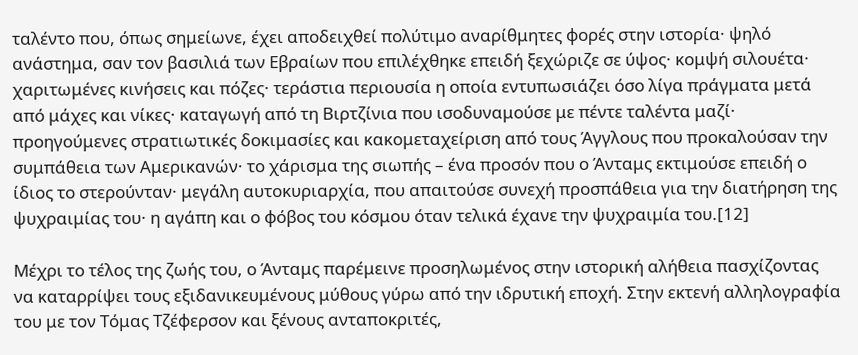ταλέντο που, όπως σημείωνε, έχει αποδειχθεί πολύτιμο αναρίθμητες φορές στην ιστορία· ψηλό ανάστημα, σαν τον βασιλιά των Εβραίων που επιλέχθηκε επειδή ξεχώριζε σε ύψος· κομψή σιλουέτα· χαριτωμένες κινήσεις και πόζες· τεράστια περιουσία η οποία εντυπωσιάζει όσο λίγα πράγματα μετά από μάχες και νίκες· καταγωγή από τη Βιρτζίνια που ισοδυναμούσε με πέντε ταλέντα μαζί· προηγούμενες στρατιωτικές δοκιμασίες και κακομεταχείριση από τους Άγγλους που προκαλούσαν την συμπάθεια των Αμερικανών· το χάρισμα της σιωπής – ένα προσόν που ο Άνταμς εκτιμούσε επειδή ο ίδιος το στερούνταν· μεγάλη αυτοκυριαρχία, που απαιτούσε συνεχή προσπάθεια για την διατήρηση της ψυχραιμίας του· η αγάπη και ο φόβος του κόσμου όταν τελικά έχανε την ψυχραιμία του.[12]

Μέχρι το τέλος της ζωής του, ο Άνταμς παρέμεινε προσηλωμένος στην ιστορική αλήθεια πασχίζοντας να καταρρίψει τους εξιδανικευμένους μύθους γύρω από την ιδρυτική εποχή. Στην εκτενή αλληλογραφία του με τον Τόμας Τζέφερσον και ξένους ανταποκριτές,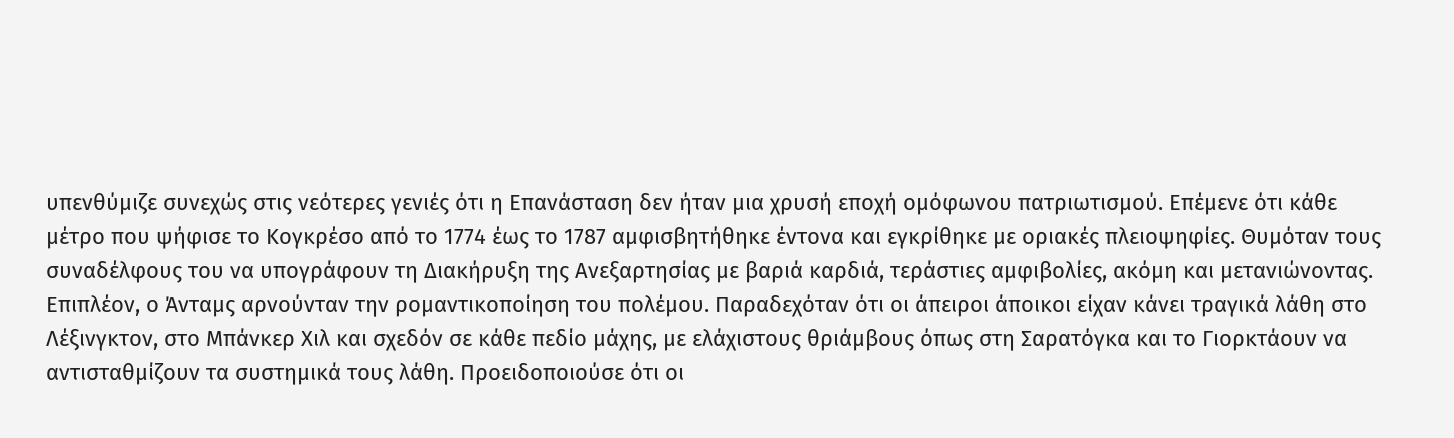υπενθύμιζε συνεχώς στις νεότερες γενιές ότι η Επανάσταση δεν ήταν μια χρυσή εποχή ομόφωνου πατριωτισμού. Επέμενε ότι κάθε μέτρο που ψήφισε το Κογκρέσο από το 1774 έως το 1787 αμφισβητήθηκε έντονα και εγκρίθηκε με οριακές πλειοψηφίες. Θυμόταν τους συναδέλφους του να υπογράφουν τη Διακήρυξη της Ανεξαρτησίας με βαριά καρδιά, τεράστιες αμφιβολίες, ακόμη και μετανιώνοντας. Επιπλέον, ο Άνταμς αρνούνταν την ρομαντικοποίηση του πολέμου. Παραδεχόταν ότι οι άπειροι άποικοι είχαν κάνει τραγικά λάθη στο Λέξινγκτον, στο Μπάνκερ Χιλ και σχεδόν σε κάθε πεδίο μάχης, με ελάχιστους θριάμβους όπως στη Σαρατόγκα και το Γιορκτάουν να αντισταθμίζουν τα συστημικά τους λάθη. Προειδοποιούσε ότι οι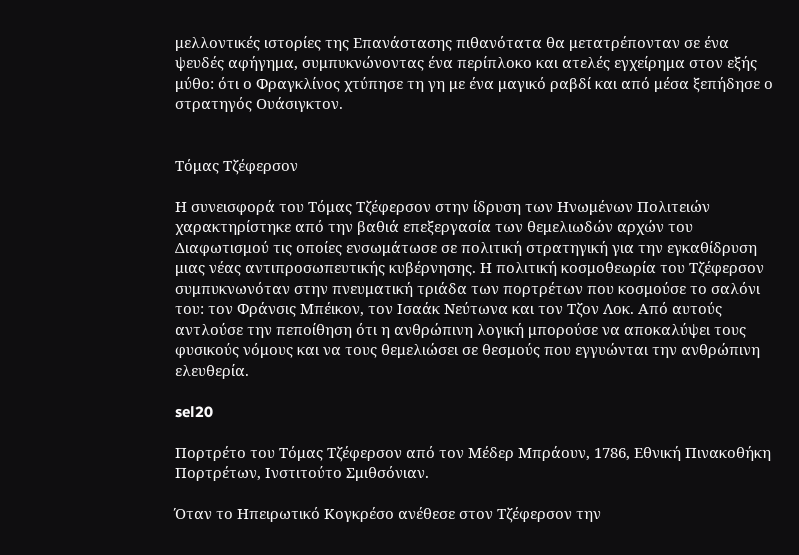μελλοντικές ιστορίες της Επανάστασης πιθανότατα θα μετατρέπονταν σε ένα ψευδές αφήγημα, συμπυκνώνοντας ένα περίπλοκο και ατελές εγχείρημα στον εξής μύθο: ότι ο Φραγκλίνος χτύπησε τη γη με ένα μαγικό ραβδί και από μέσα ξεπήδησε ο στρατηγός Ουάσιγκτον.


Τόμας Τζέφερσον

Η συνεισφορά του Τόμας Τζέφερσον στην ίδρυση των Ηνωμένων Πολιτειών χαρακτηρίστηκε από την βαθιά επεξεργασία των θεμελιωδών αρχών του Διαφωτισμού τις οποίες ενσωμάτωσε σε πολιτική στρατηγική για την εγκαθίδρυση μιας νέας αντιπροσωπευτικής κυβέρνησης. Η πολιτική κοσμοθεωρία του Τζέφερσον συμπυκνωνόταν στην πνευματική τριάδα των πορτρέτων που κοσμούσε το σαλόνι του: τον Φράνσις Μπέικον, τον Ισαάκ Νεύτωνα και τον Τζον Λοκ. Από αυτούς αντλούσε την πεποίθηση ότι η ανθρώπινη λογική μπορούσε να αποκαλύψει τους φυσικούς νόμους και να τους θεμελιώσει σε θεσμούς που εγγυώνται την ανθρώπινη ελευθερία.

sel20

Πορτρέτο του Τόμας Τζέφερσον από τον Μέδερ Μπράουν, 1786, Εθνική Πινακοθήκη Πορτρέτων, Ινστιτούτο Σμιθσόνιαν.

Όταν το Ηπειρωτικό Κογκρέσο ανέθεσε στον Τζέφερσον την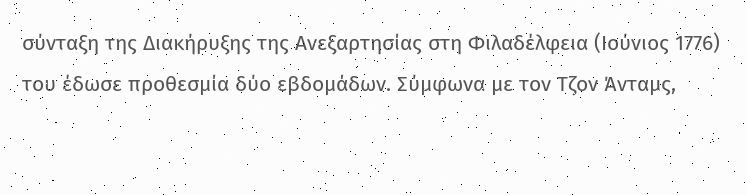σύνταξη της Διακήρυξης της Ανεξαρτησίας στη Φιλαδέλφεια (Ιούνιος 1776) του έδωσε προθεσμία δύο εβδομάδων. Σύμφωνα με τον Τζον Άνταμς,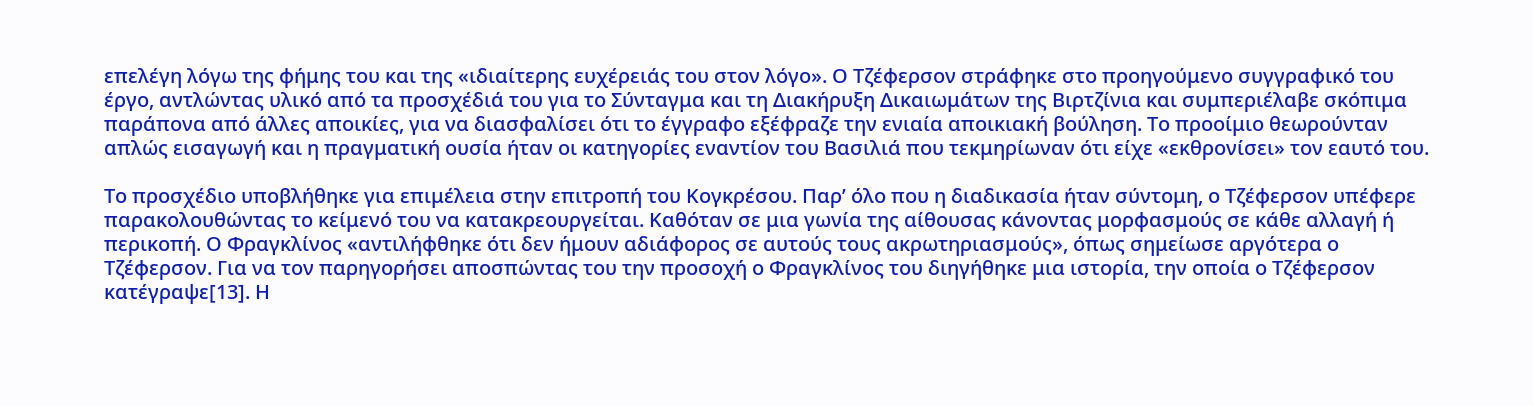επελέγη λόγω της φήμης του και της «ιδιαίτερης ευχέρειάς του στον λόγο». Ο Τζέφερσον στράφηκε στο προηγούμενο συγγραφικό του έργο, αντλώντας υλικό από τα προσχέδιά του για το Σύνταγμα και τη Διακήρυξη Δικαιωμάτων της Βιρτζίνια και συμπεριέλαβε σκόπιμα παράπονα από άλλες αποικίες, για να διασφαλίσει ότι το έγγραφο εξέφραζε την ενιαία αποικιακή βούληση. Το προοίμιο θεωρούνταν απλώς εισαγωγή και η πραγματική ουσία ήταν οι κατηγορίες εναντίον του Βασιλιά που τεκμηρίωναν ότι είχε «εκθρονίσει» τον εαυτό του.

Το προσχέδιο υποβλήθηκε για επιμέλεια στην επιτροπή του Κογκρέσου. Παρ’ όλο που η διαδικασία ήταν σύντομη, ο Τζέφερσον υπέφερε παρακολουθώντας το κείμενό του να κατακρεουργείται. Καθόταν σε μια γωνία της αίθουσας κάνοντας μορφασμούς σε κάθε αλλαγή ή περικοπή. Ο Φραγκλίνος «αντιλήφθηκε ότι δεν ήμουν αδιάφορος σε αυτούς τους ακρωτηριασμούς», όπως σημείωσε αργότερα ο Τζέφερσον. Για να τον παρηγορήσει αποσπώντας του την προσοχή ο Φραγκλίνος του διηγήθηκε μια ιστορία, την οποία ο Τζέφερσον κατέγραψε[13]. Η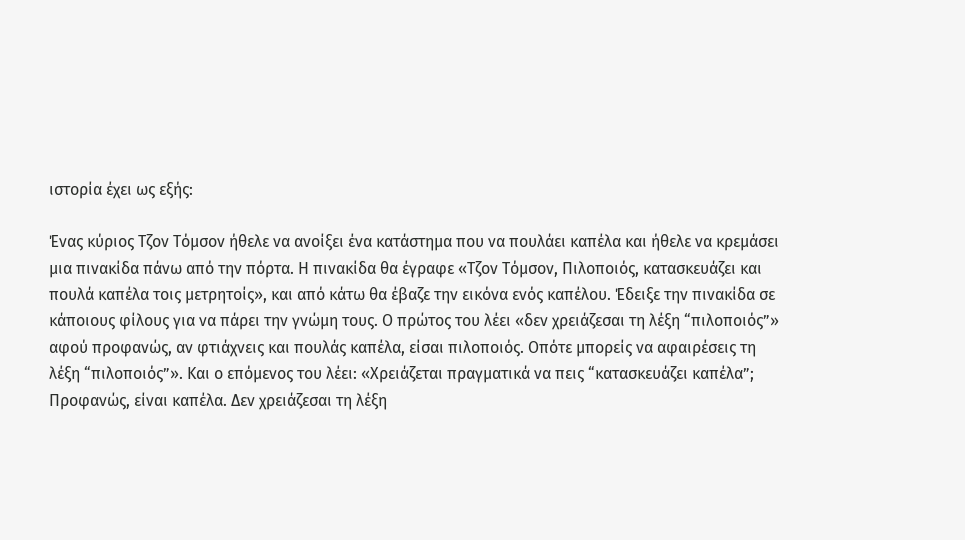ιστορία έχει ως εξής:

Ένας κύριος Τζον Τόμσον ήθελε να ανοίξει ένα κατάστημα που να πουλάει καπέλα και ήθελε να κρεμάσει μια πινακίδα πάνω από την πόρτα. Η πινακίδα θα έγραφε «Τζον Τόμσον, Πιλοποιός, κατασκευάζει και πουλά καπέλα τοις μετρητοίς», και από κάτω θα έβαζε την εικόνα ενός καπέλου. Έδειξε την πινακίδα σε κάποιους φίλους για να πάρει την γνώμη τους. Ο πρώτος του λέει «δεν χρειάζεσαι τη λέξη “πιλοποιός”» αφού προφανώς, αν φτιάχνεις και πουλάς καπέλα, είσαι πιλοποιός. Οπότε μπορείς να αφαιρέσεις τη λέξη “πιλοποιός”». Και ο επόμενος του λέει: «Χρειάζεται πραγματικά να πεις “κατασκευάζει καπέλα”; Προφανώς, είναι καπέλα. Δεν χρειάζεσαι τη λέξη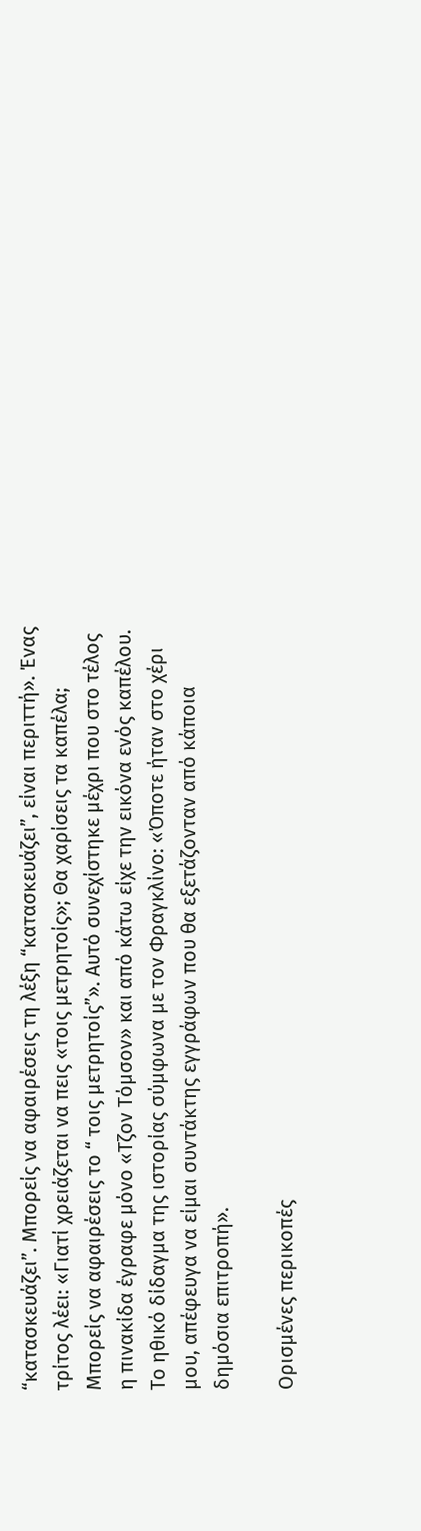“κατασκευάζει”. Μπορείς να αφαιρέσεις τη λέξη “κατασκευάζει”, είναι περιττή». Ένας τρίτος λέει: «Γιατί χρειάζεται να πεις «τοις μετρητοίς»; Θα χαρίσεις τα καπέλα; Μπορείς να αφαιρέσεις το “ τοις μετρητοίς”». Αυτό συνεχίστηκε μέχρι που στο τέλος η πινακίδα έγραφε μόνο «Τζον Τόμσον» και από κάτω είχε την εικόνα ενός καπέλου. Το ηθικό δίδαγμα της ιστορίας σύμφωνα με τον Φραγκλίνο: «Όποτε ήταν στο χέρι μου, απέφευγα να είμαι συντάκτης εγγράφων που θα εξετάζονταν από κάποια δημόσια επιτροπή».

Ορισμένες περικοπές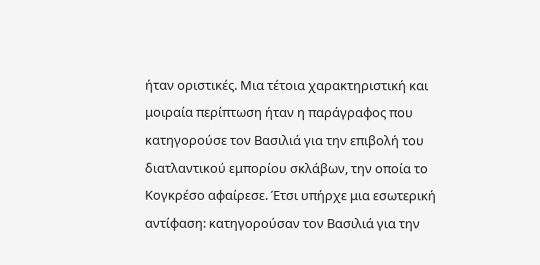ήταν οριστικές. Μια τέτοια χαρακτηριστική και μοιραία περίπτωση ήταν η παράγραφος που κατηγορούσε τον Βασιλιά για την επιβολή του διατλαντικού εμπορίου σκλάβων, την οποία το Κογκρέσο αφαίρεσε. Έτσι υπήρχε μια εσωτερική αντίφαση: κατηγορούσαν τον Βασιλιά για την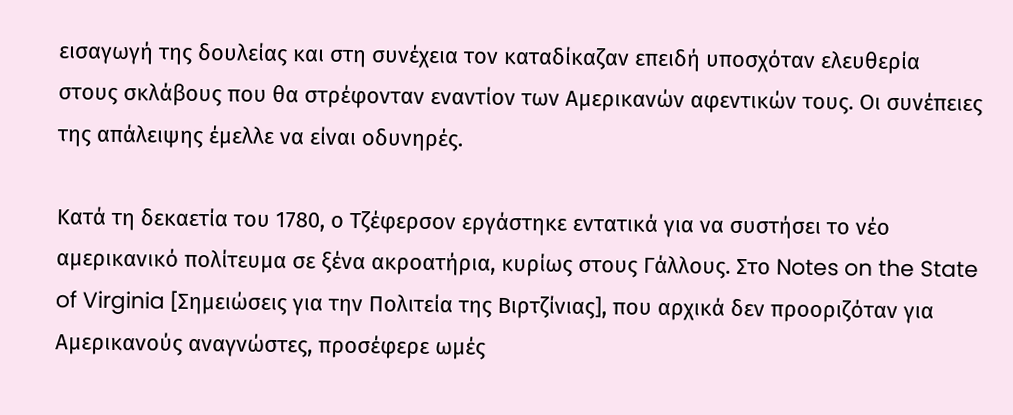εισαγωγή της δουλείας και στη συνέχεια τον καταδίκαζαν επειδή υποσχόταν ελευθερία στους σκλάβους που θα στρέφονταν εναντίον των Αμερικανών αφεντικών τους. Οι συνέπειες της απάλειψης έμελλε να είναι οδυνηρές.

Κατά τη δεκαετία του 1780, ο Τζέφερσον εργάστηκε εντατικά για να συστήσει το νέο αμερικανικό πολίτευμα σε ξένα ακροατήρια, κυρίως στους Γάλλους. Στο Notes on the State of Virginia [Σημειώσεις για την Πολιτεία της Βιρτζίνιας], που αρχικά δεν προοριζόταν για Αμερικανούς αναγνώστες, προσέφερε ωμές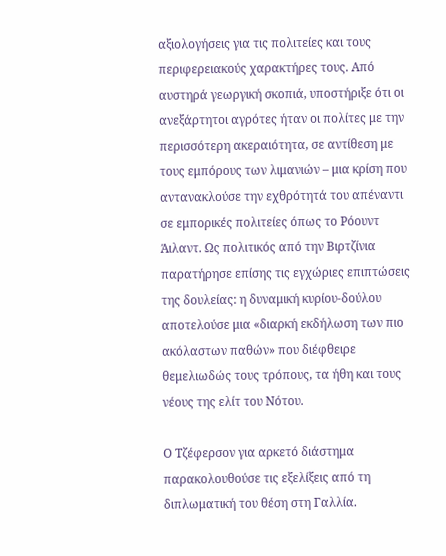αξιολογήσεις για τις πολιτείες και τους περιφερειακούς χαρακτήρες τους. Από αυστηρά γεωργική σκοπιά, υποστήριξε ότι οι ανεξάρτητοι αγρότες ήταν οι πολίτες με την περισσότερη ακεραιότητα, σε αντίθεση με τους εμπόρους των λιμανιών – μια κρίση που αντανακλούσε την εχθρότητά του απέναντι σε εμπορικές πολιτείες όπως το Ρόουντ Άιλαντ. Ως πολιτικός από την Βιρτζίνια παρατήρησε επίσης τις εγχώριες επιπτώσεις της δουλείας: η δυναμική κυρίου-δούλου αποτελούσε μια «διαρκή εκδήλωση των πιο ακόλαστων παθών» που διέφθειρε θεμελιωδώς τους τρόπους, τα ήθη και τους νέους της ελίτ του Νότου.

Ο Τζέφερσον για αρκετό διάστημα παρακολουθούσε τις εξελίξεις από τη διπλωματική του θέση στη Γαλλία.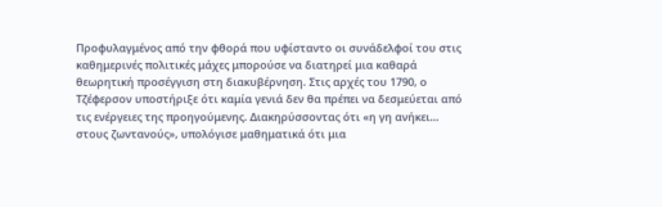Προφυλαγμένος από την φθορά που υφίσταντο οι συνάδελφοί του στις καθημερινές πολιτικές μάχες μπορούσε να διατηρεί μια καθαρά θεωρητική προσέγγιση στη διακυβέρνηση. Στις αρχές του 1790, ο Τζέφερσον υποστήριξε ότι καμία γενιά δεν θα πρέπει να δεσμεύεται από τις ενέργειες της προηγούμενης. Διακηρύσσοντας ότι «η γη ανήκει… στους ζωντανούς», υπολόγισε μαθηματικά ότι μια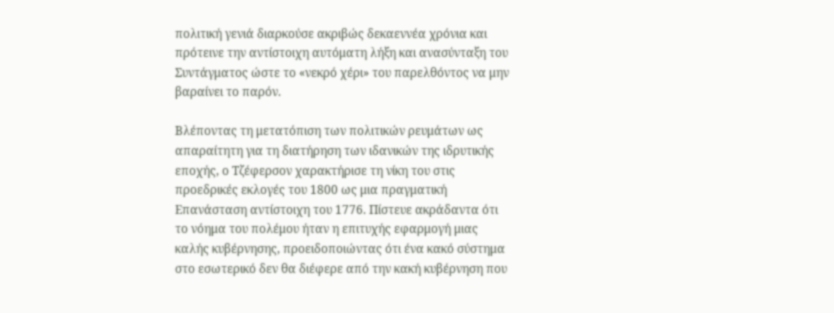πολιτική γενιά διαρκούσε ακριβώς δεκαεννέα χρόνια και πρότεινε την αντίστοιχη αυτόματη λήξη και ανασύνταξη του Συντάγματος ώστε το «νεκρό χέρι» του παρελθόντος να μην βαραίνει το παρόν.

Βλέποντας τη μετατόπιση των πολιτικών ρευμάτων ως απαραίτητη για τη διατήρηση των ιδανικών της ιδρυτικής εποχής, ο Τζέφερσον χαρακτήρισε τη νίκη του στις προεδρικές εκλογές του 1800 ως μια πραγματική Επανάσταση αντίστοιχη του 1776. Πίστευε ακράδαντα ότι το νόημα του πολέμου ήταν η επιτυχής εφαρμογή μιας καλής κυβέρνησης, προειδοποιώντας ότι ένα κακό σύστημα στο εσωτερικό δεν θα διέφερε από την κακή κυβέρνηση που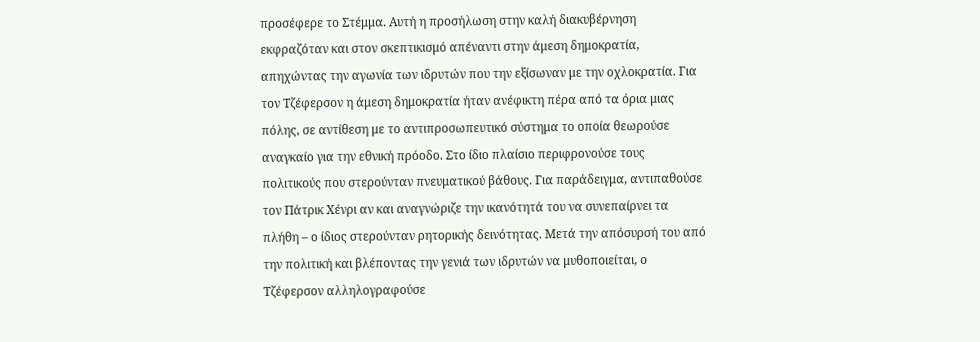προσέφερε το Στέμμα. Αυτή η προσήλωση στην καλή διακυβέρνηση εκφραζόταν και στον σκεπτικισμό απέναντι στην άμεση δημοκρατία, απηχώντας την αγωνία των ιδρυτών που την εξίσωναν με την οχλοκρατία. Για τον Τζέφερσον η άμεση δημοκρατία ήταν ανέφικτη πέρα από τα όρια μιας πόλης, σε αντίθεση με το αντιπροσωπευτικό σύστημα το οποία θεωρούσε αναγκαίο για την εθνική πρόοδο. Στο ίδιο πλαίσιο περιφρονούσε τους πολιτικούς που στερούνταν πνευματικού βάθους. Για παράδειγμα, αντιπαθούσε τον Πάτρικ Χένρι αν και αναγνώριζε την ικανότητά του να συνεπαίρνει τα πλήθη – ο ίδιος στερούνταν ρητορικής δεινότητας. Μετά την απόσυρσή του από την πολιτική και βλέποντας την γενιά των ιδρυτών να μυθοποιείται, ο Τζέφερσον αλληλογραφούσε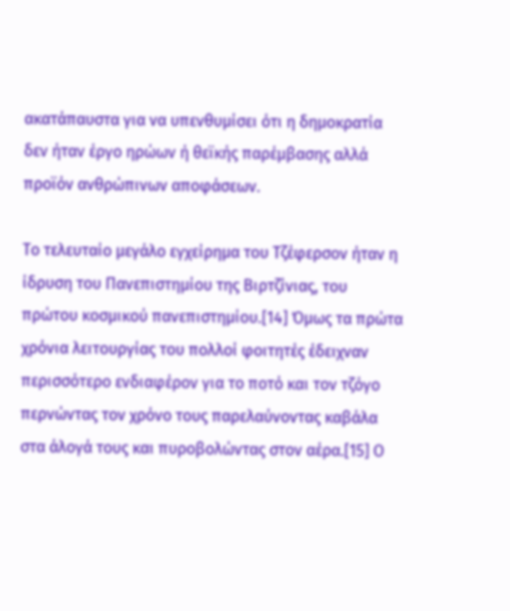ακατάπαυστα για να υπενθυμίσει ότι η δημοκρατία δεν ήταν έργο ηρώων ή θεϊκής παρέμβασης αλλά προϊόν ανθρώπινων αποφάσεων.

Το τελευταίο μεγάλο εγχείρημα του Τζέφερσον ήταν η ίδρυση του Πανεπιστημίου της Βιρτζίνιας, του πρώτου κοσμικού πανεπιστημίου.[14] Όμως τα πρώτα χρόνια λειτουργίας του πολλοί φοιτητές έδειχναν περισσότερο ενδιαφέρον για το ποτό και τον τζόγο περνώντας τον χρόνο τους παρελαύνοντας καβάλα στα άλογά τους και πυροβολώντας στον αέρα.[15] Ο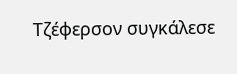Τζέφερσον συγκάλεσε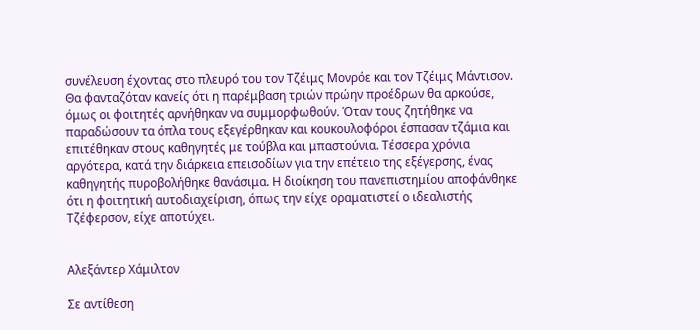συνέλευση έχοντας στο πλευρό του τον Τζέιμς Μονρόε και τον Τζέιμς Μάντισον. Θα φανταζόταν κανείς ότι η παρέμβαση τριών πρώην προέδρων θα αρκούσε, όμως οι φοιτητές αρνήθηκαν να συμμορφωθούν. Όταν τους ζητήθηκε να παραδώσουν τα όπλα τους εξεγέρθηκαν και κουκουλοφόροι έσπασαν τζάμια και επιτέθηκαν στους καθηγητές με τούβλα και μπαστούνια. Τέσσερα χρόνια αργότερα, κατά την διάρκεια επεισοδίων για την επέτειο της εξέγερσης, ένας καθηγητής πυροβολήθηκε θανάσιμα. Η διοίκηση του πανεπιστημίου αποφάνθηκε ότι η φοιτητική αυτοδιαχείριση, όπως την είχε οραματιστεί ο ιδεαλιστής Τζέφερσον, είχε αποτύχει.


Αλεξάντερ Χάμιλτον

Σε αντίθεση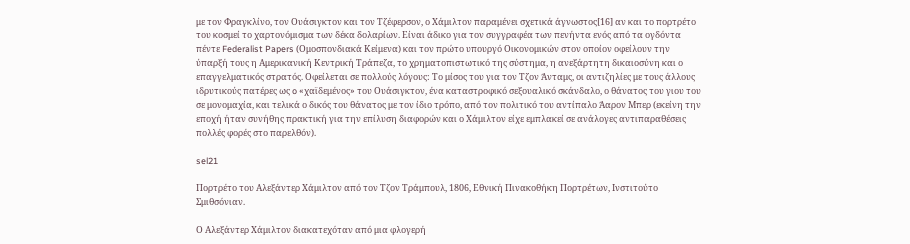με τον Φραγκλίνο, τον Ουάσιγκτον και τον Τζέφερσον, ο Χάμιλτον παραμένει σχετικά άγνωστος[16] αν και το πορτρέτο του κοσμεί το χαρτονόμισμα των δέκα δολαρίων. Είναι άδικο για τον συγγραφέα των πενήντα ενός από τα ογδόντα πέντε Federalist Papers (Ομοσπονδιακά Κείμενα) και τον πρώτο υπουργό Οικονομικών στον οποίον οφείλουν την ύπαρξή τους η Αμερικανική Κεντρική Τράπεζα, το χρηματοπιστωτικό της σύστημα, η ανεξάρτητη δικαιοσύνη και ο επαγγελματικός στρατός. Οφείλεται σε πολλούς λόγους: Το μίσος του για τον Τζον Άνταμς, οι αντιζηλίες με τους άλλους ιδρυτικούς πατέρες ως o «χαϊδεμένος» του Ουάσιγκτον, ένα καταστροφικό σεξουαλικό σκάνδαλο, ο θάνατος του γιου του σε μονομαχία, και τελικά ο δικός του θάνατος με τον ίδιο τρόπο, από τον πολιτικό του αντίπαλο Άαρον Μπερ (εκείνη την εποχή ήταν συνήθης πρακτική για την επίλυση διαφορών και ο Χάμιλτον είχε εμπλακεί σε ανάλογες αντιπαραθέσεις πολλές φορές στο παρελθόν).

sel21

Πορτρέτο του Αλεξάντερ Χάμιλτον από τον Τζον Τράμπουλ, 1806, Εθνική Πινακοθήκη Πορτρέτων, Ινστιτούτο Σμιθσόνιαν.

Ο Αλεξάντερ Χάμιλτον διακατεχόταν από μια φλογερή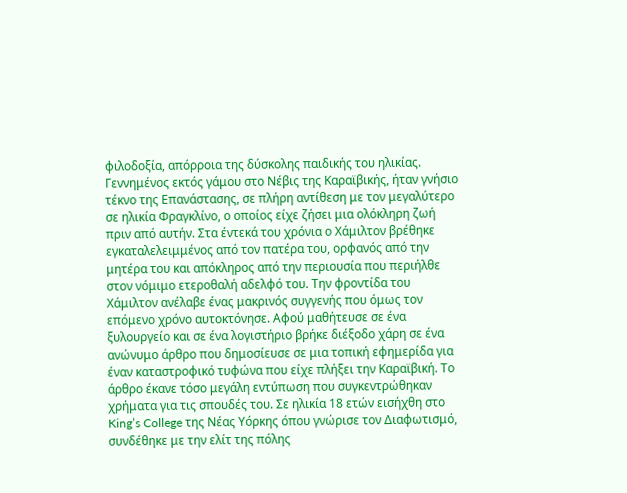φιλοδοξία, απόρροια της δύσκολης παιδικής του ηλικίας. Γεννημένος εκτός γάμου στο Νέβις της Καραϊβικής, ήταν γνήσιο τέκνο της Επανάστασης, σε πλήρη αντίθεση με τον μεγαλύτερο σε ηλικία Φραγκλίνο, ο οποίος είχε ζήσει μια ολόκληρη ζωή πριν από αυτήν. Στα έντεκά του χρόνια ο Χάμιλτον βρέθηκε εγκαταλελειμμένος από τον πατέρα του, ορφανός από την μητέρα του και απόκληρος από την περιουσία που περιήλθε στον νόμιμο ετεροθαλή αδελφό του. Την φροντίδα του Χάμιλτον ανέλαβε ένας μακρινός συγγενής που όμως τον επόμενο χρόνο αυτοκτόνησε. Αφού μαθήτευσε σε ένα ξυλουργείο και σε ένα λογιστήριο βρήκε διέξοδο χάρη σε ένα ανώνυμο άρθρο που δημοσίευσε σε μια τοπική εφημερίδα για έναν καταστροφικό τυφώνα που είχε πλήξει την Καραϊβική. Το άρθρο έκανε τόσο μεγάλη εντύπωση που συγκεντρώθηκαν χρήματα για τις σπουδές του. Σε ηλικία 18 ετών εισήχθη στο King’s College της Νέας Υόρκης όπου γνώρισε τον Διαφωτισμό, συνδέθηκε με την ελίτ της πόλης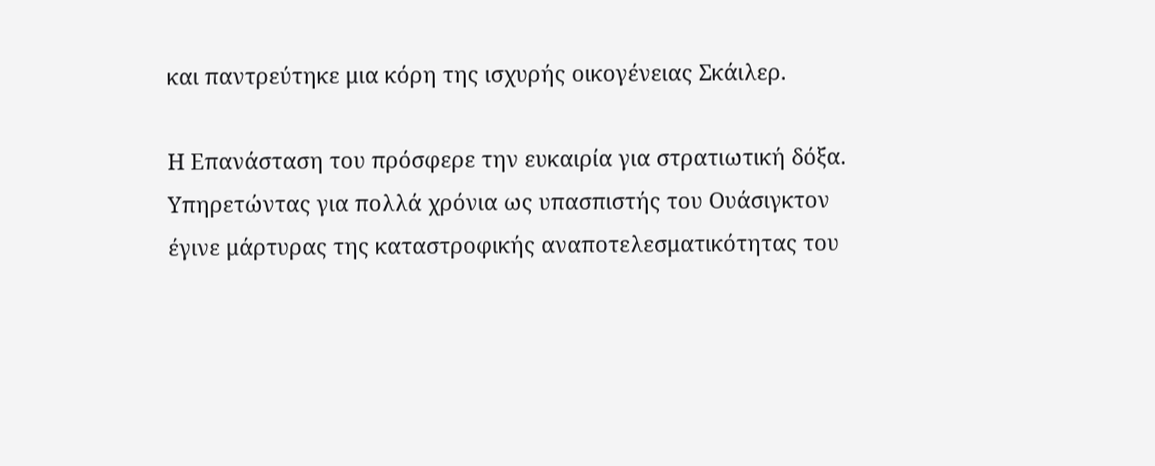και παντρεύτηκε μια κόρη της ισχυρής οικογένειας Σκάιλερ.

Η Επανάσταση του πρόσφερε την ευκαιρία για στρατιωτική δόξα. Υπηρετώντας για πολλά χρόνια ως υπασπιστής του Ουάσιγκτον έγινε μάρτυρας της καταστροφικής αναποτελεσματικότητας του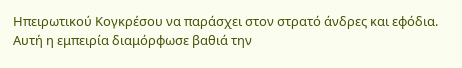Ηπειρωτικού Κογκρέσου να παράσχει στον στρατό άνδρες και εφόδια. Αυτή η εμπειρία διαμόρφωσε βαθιά την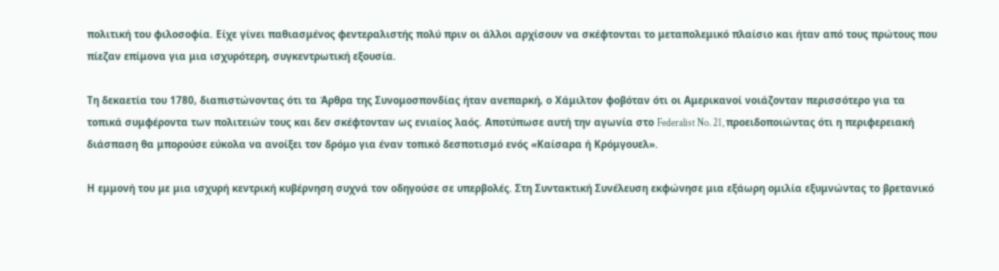πολιτική του φιλοσοφία. Είχε γίνει παθιασμένος φεντεραλιστής πολύ πριν οι άλλοι αρχίσουν να σκέφτονται το μεταπολεμικό πλαίσιο και ήταν από τους πρώτους που πίεζαν επίμονα για μια ισχυρότερη, συγκεντρωτική εξουσία.

Τη δεκαετία του 1780, διαπιστώνοντας ότι τα Άρθρα της Συνομοσπονδίας ήταν ανεπαρκή, ο Χάμιλτον φοβόταν ότι οι Αμερικανοί νοιάζονταν περισσότερο για τα τοπικά συμφέροντα των πολιτειών τους και δεν σκέφτονταν ως ενιαίος λαός. Αποτύπωσε αυτή την αγωνία στο Federalist No. 21, προειδοποιώντας ότι η περιφερειακή διάσπαση θα μπορούσε εύκολα να ανοίξει τον δρόμο για έναν τοπικό δεσποτισμό ενός «Καίσαρα ή Κρόμγουελ».

Η εμμονή του με μια ισχυρή κεντρική κυβέρνηση συχνά τον οδηγούσε σε υπερβολές. Στη Συντακτική Συνέλευση εκφώνησε μια εξάωρη ομιλία εξυμνώντας το βρετανικό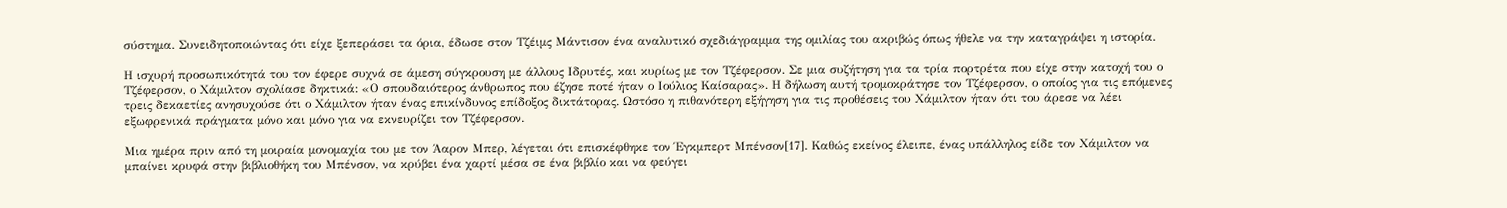σύστημα. Συνειδητοποιώντας ότι είχε ξεπεράσει τα όρια, έδωσε στον Τζέιμς Μάντισον ένα αναλυτικό σχεδιάγραμμα της ομιλίας του ακριβώς όπως ήθελε να την καταγράψει η ιστορία.

Η ισχυρή προσωπικότητά του τον έφερε συχνά σε άμεση σύγκρουση με άλλους Ιδρυτές, και κυρίως με τον Τζέφερσον. Σε μια συζήτηση για τα τρία πορτρέτα που είχε στην κατοχή του ο Τζέφερσον, ο Χάμιλτον σχολίασε δηκτικά: «Ο σπουδαιότερος άνθρωπος που έζησε ποτέ ήταν ο Ιούλιος Καίσαρας». Η δήλωση αυτή τρομοκράτησε τον Τζέφερσον, ο οποίος για τις επόμενες τρεις δεκαετίες ανησυχούσε ότι ο Χάμιλτον ήταν ένας επικίνδυνος επίδοξος δικτάτορας. Ωστόσο η πιθανότερη εξήγηση για τις προθέσεις του Χάμιλτον ήταν ότι του άρεσε να λέει εξωφρενικά πράγματα μόνο και μόνο για να εκνευρίζει τον Τζέφερσον.

Μια ημέρα πριν από τη μοιραία μονομαχία του με τον Άαρον Μπερ, λέγεται ότι επισκέφθηκε τον Έγκμπερτ Μπένσον[17]. Καθώς εκείνος έλειπε, ένας υπάλληλος είδε τον Χάμιλτον να μπαίνει κρυφά στην βιβλιοθήκη του Μπένσον, να κρύβει ένα χαρτί μέσα σε ένα βιβλίο και να φεύγει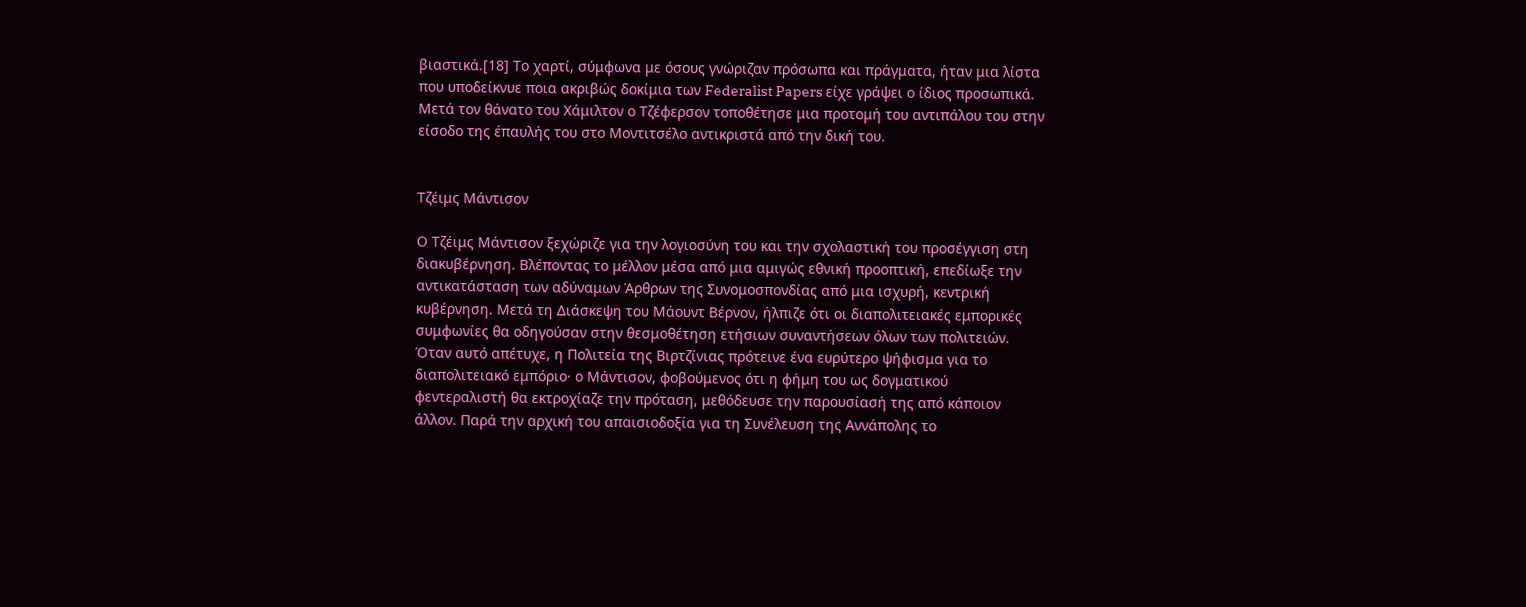βιαστικά.[18] Το χαρτί, σύμφωνα με όσους γνώριζαν πρόσωπα και πράγματα, ήταν μια λίστα που υποδείκνυε ποια ακριβώς δοκίμια των Federalist Papers είχε γράψει ο ίδιος προσωπικά. Μετά τον θάνατο του Χάμιλτον ο Τζέφερσον τοποθέτησε μια προτομή του αντιπάλου του στην είσοδο της έπαυλής του στο Μοντιτσέλο αντικριστά από την δική του.


Τζέιμς Μάντισον

Ο Τζέιμς Μάντισον ξεχώριζε για την λογιοσύνη του και την σχολαστική του προσέγγιση στη διακυβέρνηση. Βλέποντας το μέλλον μέσα από μια αμιγώς εθνική προοπτική, επεδίωξε την αντικατάσταση των αδύναμων Άρθρων της Συνομοσπονδίας από μια ισχυρή, κεντρική κυβέρνηση. Μετά τη Διάσκεψη του Μάουντ Βέρνον, ήλπιζε ότι οι διαπολιτειακές εμπορικές συμφωνίες θα οδηγούσαν στην θεσμοθέτηση ετήσιων συναντήσεων όλων των πολιτειών. Όταν αυτό απέτυχε, η Πολιτεία της Βιρτζίνιας πρότεινε ένα ευρύτερο ψήφισμα για το διαπολιτειακό εμπόριο· ο Μάντισον, φοβούμενος ότι η φήμη του ως δογματικού φεντεραλιστή θα εκτροχίαζε την πρόταση, μεθόδευσε την παρουσίασή της από κάποιον άλλον. Παρά την αρχική του απαισιοδοξία για τη Συνέλευση της Αννάπολης το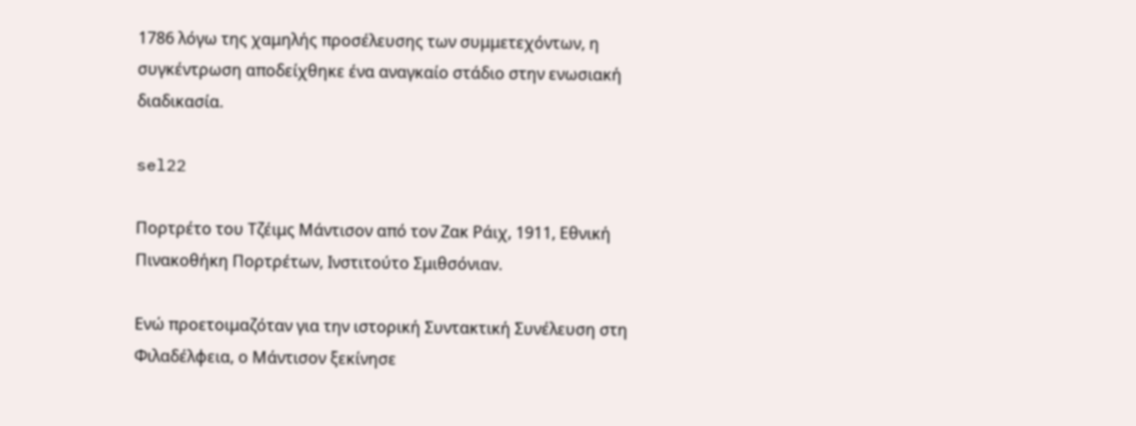1786 λόγω της χαμηλής προσέλευσης των συμμετεχόντων, η συγκέντρωση αποδείχθηκε ένα αναγκαίο στάδιο στην ενωσιακή διαδικασία.

sel22

Πορτρέτο του Τζέιμς Μάντισον από τον Ζακ Ράιχ, 1911, Εθνική Πινακοθήκη Πορτρέτων, Ινστιτούτο Σμιθσόνιαν.

Ενώ προετοιμαζόταν για την ιστορική Συντακτική Συνέλευση στη Φιλαδέλφεια, ο Μάντισον ξεκίνησε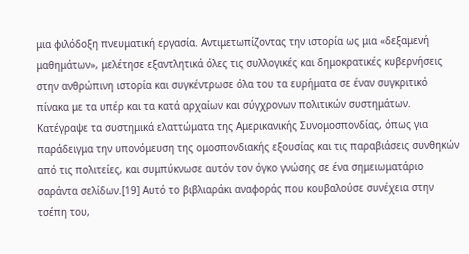μια φιλόδοξη πνευματική εργασία. Αντιμετωπίζοντας την ιστορία ως μια «δεξαμενή μαθημάτων», μελέτησε εξαντλητικά όλες τις συλλογικές και δημοκρατικές κυβερνήσεις στην ανθρώπινη ιστορία και συγκέντρωσε όλα του τα ευρήματα σε έναν συγκριτικό πίνακα με τα υπέρ και τα κατά αρχαίων και σύγχρονων πολιτικών συστημάτων. Κατέγραψε τα συστημικά ελαττώματα της Αμερικανικής Συνομοσπονδίας, όπως για παράδειγμα την υπονόμευση της ομοσπονδιακής εξουσίας και τις παραβιάσεις συνθηκών από τις πολιτείες, και συμπύκνωσε αυτόν τον όγκο γνώσης σε ένα σημειωματάριο σαράντα σελίδων.[19] Αυτό το βιβλιαράκι αναφοράς που κουβαλούσε συνέχεια στην τσέπη του,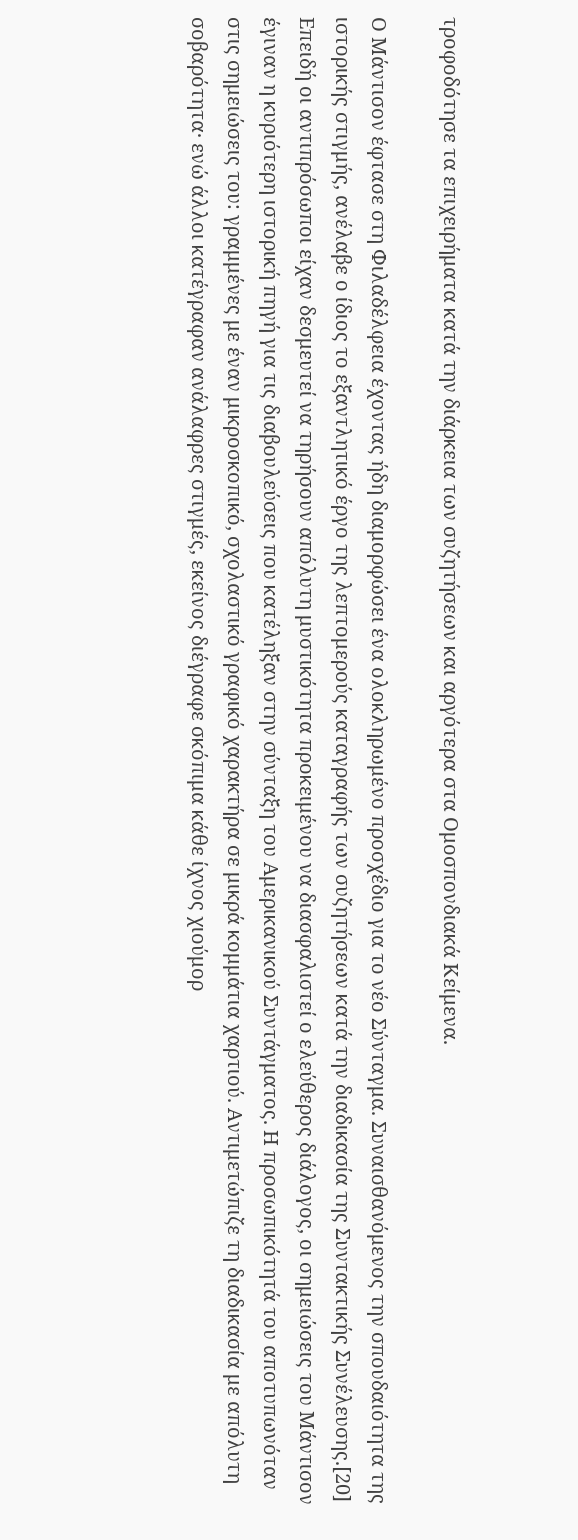τροφοδότησε τα επιχειρήματα κατά την διάρκεια των συζητήσεων και αργότερα στα Ομοσπονδιακά Κείμενα.

Ο Μάντισον έφτασε στη Φιλαδέλφεια έχοντας ήδη διαμορφώσει ένα ολοκληρωμένο προσχέδιο για το νέο Σύνταγμα. Συναισθανόμενος την σπουδαιότητα της ιστορικής στιγμής, ανέλαβε ο ίδιος το εξαντλητικό έργο της λεπτομερούς καταγραφής των συζητήσεων κατά την διαδικασία της Συντακτικής Συνέλευσης.[20] Επειδή οι αντιπρόσωποι είχαν δεσμευτεί να τηρήσουν απόλυτη μυστικότητα προκειμένου να διασφαλιστεί ο ελεύθερος διάλογος, οι σημειώσεις του Μάντισον έγιναν η κυριότερη ιστορική πηγή για τις διαβουλεύσεις που κατέληξαν στην σύνταξη του Αμερικανικού Συντάγματος. Η προσωπικότητά του αποτυπωνόταν στις σημειώσεις του: γραμμένες με έναν μικροσκοπικό, σχολαστικό γραφικό χαρακτήρα σε μικρά κομμάτια χαρτιού. Αντιμετώπιζε τη διαδικασία με απόλυτη σοβαρότητα· ενώ άλλοι κατέγραφαν ανάλαφρες στιγμές, εκείνος διέγραφε σκόπιμα κάθε ίχνος χιούμορ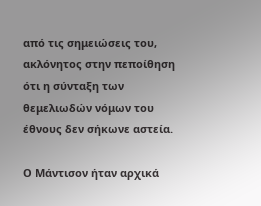από τις σημειώσεις του, ακλόνητος στην πεποίθηση ότι η σύνταξη των θεμελιωδών νόμων του έθνους δεν σήκωνε αστεία.

Ο Μάντισον ήταν αρχικά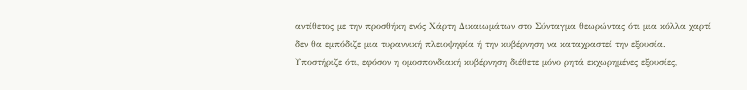αντίθετος με την προσθήκη ενός Χάρτη Δικαιωμάτων στο Σύνταγμα θεωρώντας ότι μια κόλλα χαρτί δεν θα εμπόδιζε μια τυραννική πλειοψηφία ή την κυβέρνηση να καταχραστεί την εξουσία. Υποστήριζε ότι, εφόσον η ομοσπονδιακή κυβέρνηση διέθετε μόνο ρητά εκχωρημένες εξουσίες,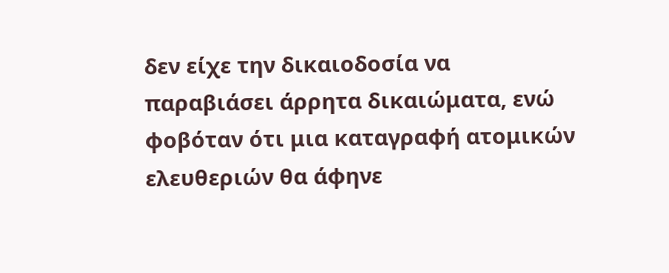δεν είχε την δικαιοδοσία να παραβιάσει άρρητα δικαιώματα, ενώ φοβόταν ότι μια καταγραφή ατομικών ελευθεριών θα άφηνε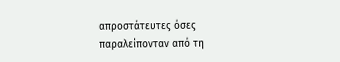απροστάτευτες όσες παραλείπονταν από τη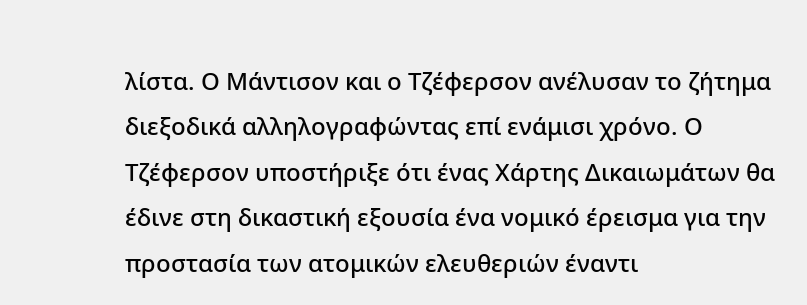λίστα. Ο Μάντισον και ο Τζέφερσον ανέλυσαν το ζήτημα διεξοδικά αλληλογραφώντας επί ενάμισι χρόνο. Ο Τζέφερσον υποστήριξε ότι ένας Χάρτης Δικαιωμάτων θα έδινε στη δικαστική εξουσία ένα νομικό έρεισμα για την προστασία των ατομικών ελευθεριών έναντι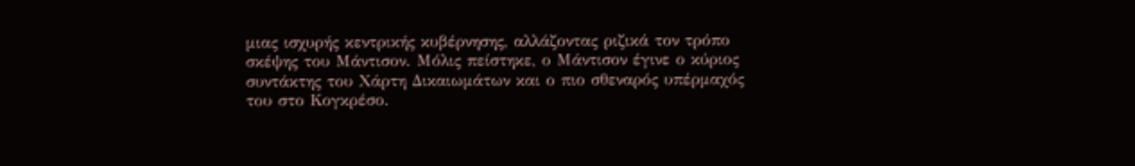μιας ισχυρής κεντρικής κυβέρνησης, αλλάζοντας ριζικά τον τρόπο σκέψης του Μάντισον. Μόλις πείστηκε, ο Μάντισον έγινε ο κύριος συντάκτης του Χάρτη Δικαιωμάτων και ο πιο σθεναρός υπέρμαχός του στο Κογκρέσο.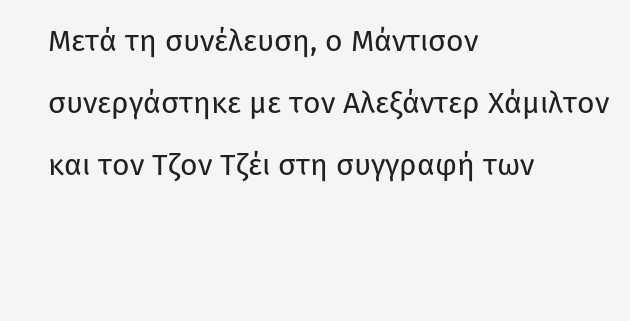Μετά τη συνέλευση, ο Μάντισον συνεργάστηκε με τον Αλεξάντερ Χάμιλτον και τον Τζον Τζέι στη συγγραφή των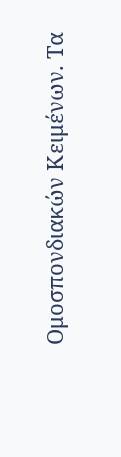Ομοσπονδιακών Κειμένων. Τα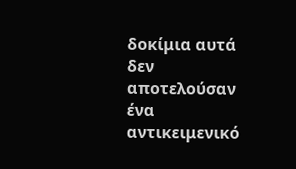δοκίμια αυτά δεν αποτελούσαν ένα αντικειμενικό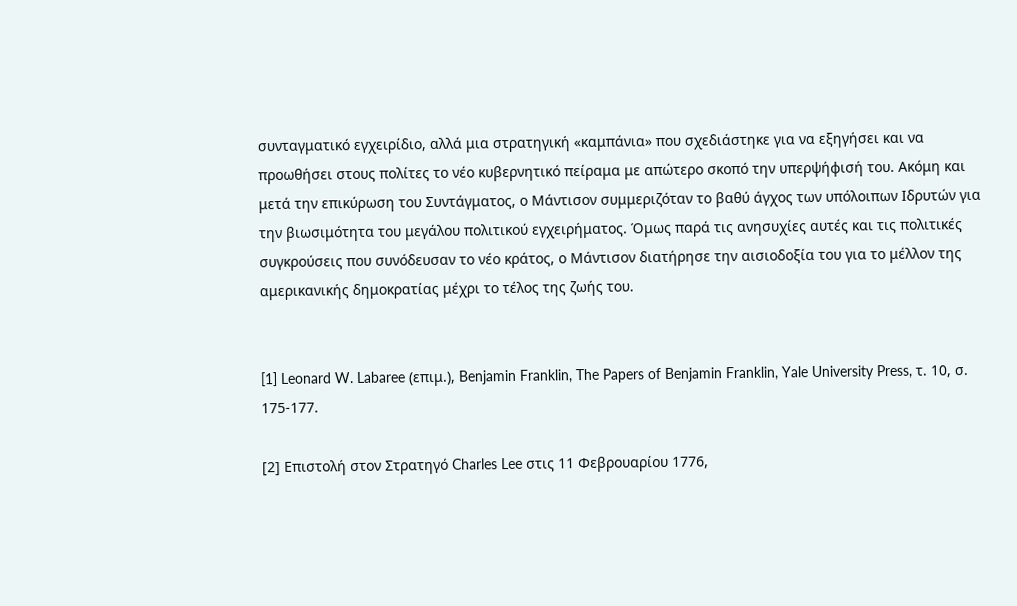συνταγματικό εγχειρίδιο, αλλά μια στρατηγική «καμπάνια» που σχεδιάστηκε για να εξηγήσει και να προωθήσει στους πολίτες το νέο κυβερνητικό πείραμα με απώτερο σκοπό την υπερψήφισή του. Ακόμη και μετά την επικύρωση του Συντάγματος, ο Μάντισον συμμεριζόταν το βαθύ άγχος των υπόλοιπων Ιδρυτών για την βιωσιμότητα του μεγάλου πολιτικού εγχειρήματος. Όμως παρά τις ανησυχίες αυτές και τις πολιτικές συγκρούσεις που συνόδευσαν το νέο κράτος, ο Μάντισον διατήρησε την αισιοδοξία του για το μέλλον της αμερικανικής δημοκρατίας μέχρι το τέλος της ζωής του.


[1] Leonard W. Labaree (επιμ.), Benjamin Franklin, The Papers of Benjamin Franklin, Yale University Press, τ. 10, σ. 175-177.

[2] Επιστολή στον Στρατηγό Charles Lee στις 11 Φεβρουαρίου 1776,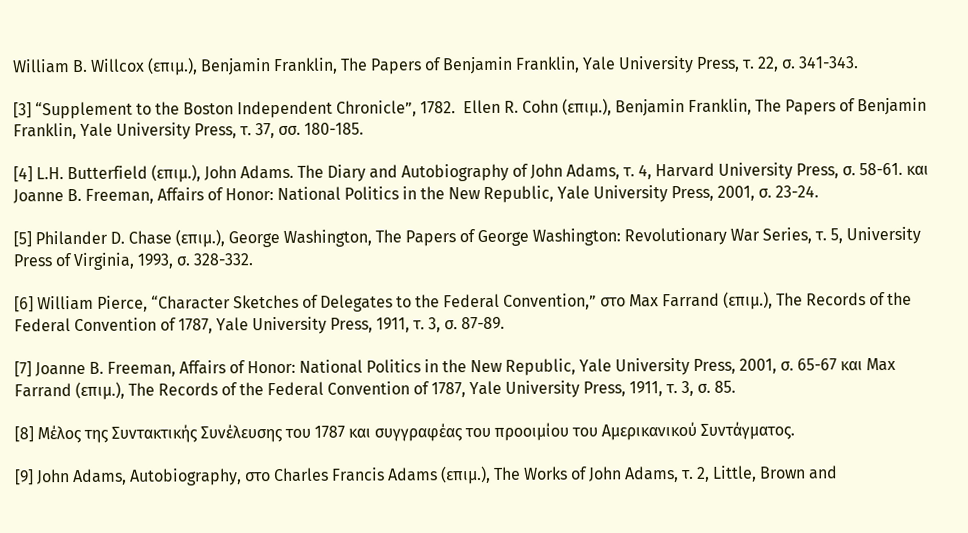William B. Willcox (επιμ.), Benjamin Franklin, The Papers of Benjamin Franklin, Yale University Press, τ. 22, σ. 341-343.

[3] “Supplement to the Boston Independent Chronicle”, 1782.  Ellen R. Cohn (επιμ.), Benjamin Franklin, The Papers of Benjamin Franklin, Yale University Press, τ. 37, σσ. 180-185.

[4] L.H. Butterfield (επιμ.), John Adams. The Diary and Autobiography of John Adams, τ. 4, Harvard University Press, σ. 58-61. και Joanne B. Freeman, Affairs of Honor: National Politics in the New Republic, Yale University Press, 2001, σ. 23-24.

[5] Philander D. Chase (επιμ.), George Washington, The Papers of George Washington: Revolutionary War Series, τ. 5, University Press of Virginia, 1993, σ. 328-332.

[6] William Pierce, “Character Sketches of Delegates to the Federal Convention,” στο Max Farrand (επιμ.), The Records of the Federal Convention of 1787, Yale University Press, 1911, τ. 3, σ. 87-89.

[7] Joanne B. Freeman, Affairs of Honor: National Politics in the New Republic, Yale University Press, 2001, σ. 65-67 και Max Farrand (επιμ.), The Records of the Federal Convention of 1787, Yale University Press, 1911, τ. 3, σ. 85.

[8] Μέλος της Συντακτικής Συνέλευσης του 1787 και συγγραφέας του προοιμίου του Αμερικανικού Συντάγματος.

[9] John Adams, Autobiography, στο Charles Francis Adams (επιμ.), The Works of John Adams, τ. 2, Little, Brown and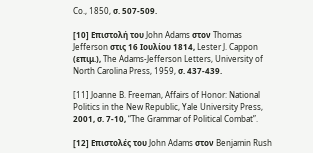Co., 1850, σ. 507-509.

[10] Επιστολή του John Adams στον Thomas Jefferson στις 16 Ιουλίου 1814, Lester J. Cappon (επιμ.), The Adams-Jefferson Letters, University of North Carolina Press, 1959, σ. 437-439.

[11] Joanne B. Freeman, Affairs of Honor: National Politics in the New Republic, Yale University Press, 2001, σ. 7-10, “The Grammar of Political Combat”.

[12] Επιστολές του John Adams στον Benjamin Rush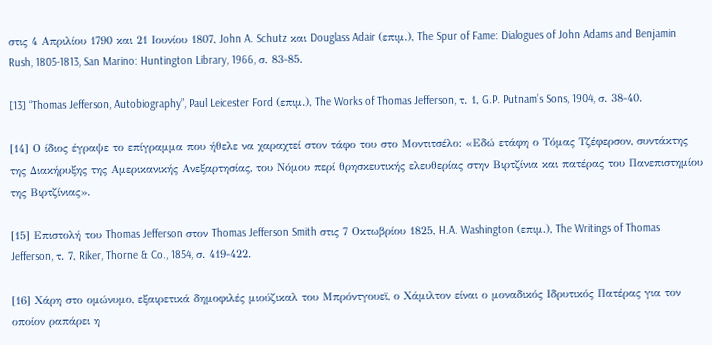στις 4 Απριλίου 1790 και 21 Ιουνίου 1807, John A. Schutz και Douglass Adair (επιμ.), The Spur of Fame: Dialogues of John Adams and Benjamin Rush, 1805-1813, San Marino: Huntington Library, 1966, σ. 83-85.

[13] “Thomas Jefferson, Autobiography”, Paul Leicester Ford (επιμ.), The Works of Thomas Jefferson, τ. 1, G.P. Putnam’s Sons, 1904, σ. 38-40.

[14] Ο ίδιος έγραψε το επίγραμμα που ήθελε να χαραχτεί στον τάφο του στο Μοντιτσέλο: «Εδώ ετάφη ο Τόμας Τζέφερσον, συντάκτης της Διακήρυξης της Αμερικανικής Ανεξαρτησίας, του Νόμου περί θρησκευτικής ελευθερίας στην Βιρτζίνια και πατέρας του Πανεπιστημίου της Βιρτζίνιας».

[15] Επιστολή του Thomas Jefferson στον Thomas Jefferson Smith στις 7 Οκτωβρίου 1825, H.A. Washington (επιμ.), The Writings of Thomas Jefferson, τ. 7, Riker, Thorne & Co., 1854, σ. 419-422.

[16] Χάρη στο ομώνυμο, εξαιρετικά δημοφιλές μιούζικαλ του Μπρόντγουεϊ, ο Χάμιλτον είναι ο μοναδικός Ιδρυτικός Πατέρας για τον οποίον ραπάρει η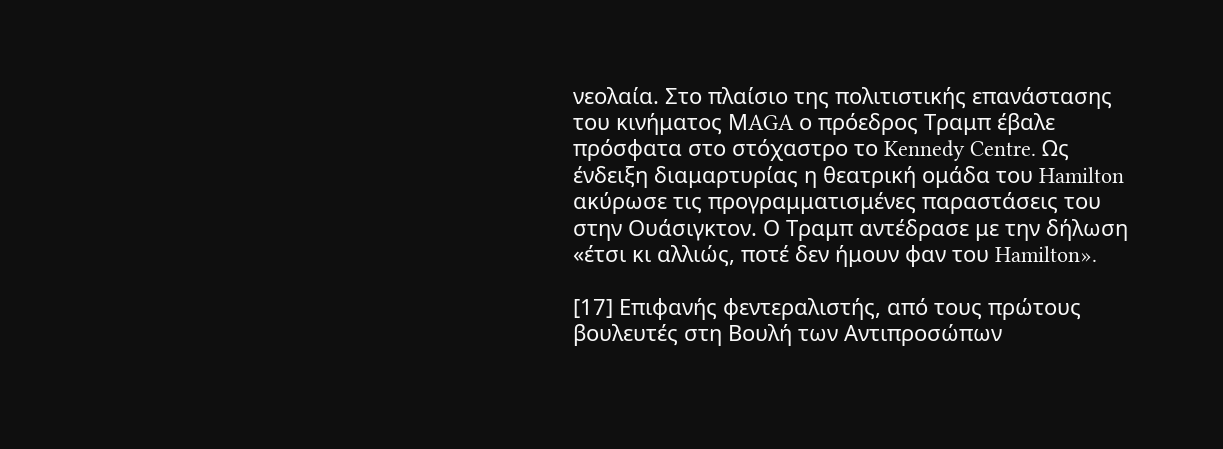νεολαία. Στο πλαίσιο της πολιτιστικής επανάστασης του κινήματος ΜAGA ο πρόεδρος Τραμπ έβαλε πρόσφατα στο στόχαστρο το Kennedy Centre. Ως ένδειξη διαμαρτυρίας η θεατρική ομάδα του Hamilton ακύρωσε τις προγραμματισμένες παραστάσεις του στην Ουάσιγκτον. Ο Τραμπ αντέδρασε με την δήλωση «έτσι κι αλλιώς, ποτέ δεν ήμουν φαν του Hamilton».

[17] Επιφανής φεντεραλιστής, από τους πρώτους βουλευτές στη Βουλή των Αντιπροσώπων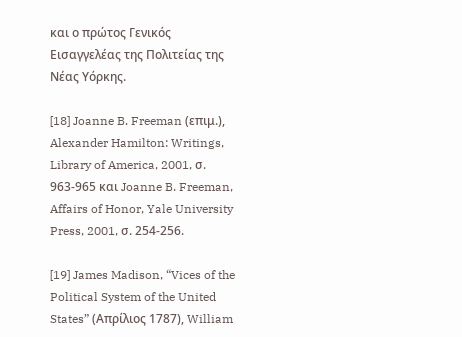και ο πρώτος Γενικός Εισαγγελέας της Πολιτείας της Νέας Υόρκης.

[18] Joanne B. Freeman (επιμ.), Alexander Hamilton: Writings, Library of America, 2001, σ. 963-965 και Joanne B. Freeman, Affairs of Honor, Yale University Press, 2001, σ. 254-256.

[19] James Madison, “Vices of the Political System of the United States” (Απρίλιος 1787), William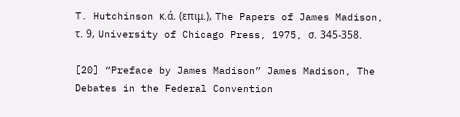T. Hutchinson κ.ά. (επιμ.), The Papers of James Madison, τ. 9, University of Chicago Press, 1975, σ. 345-358.

[20] “Preface by James Madison” James Madison, The Debates in the Federal Convention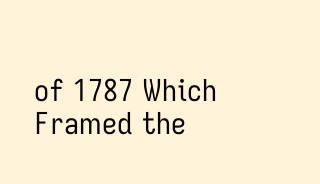of 1787 Which Framed the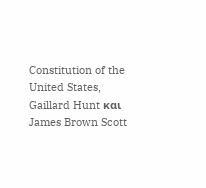Constitution of the United States, Gaillard Hunt και James Brown Scott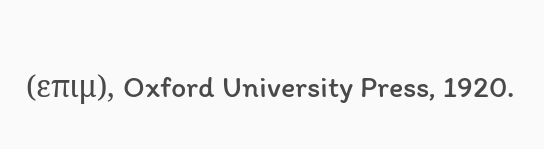(επιμ), Oxford University Press, 1920.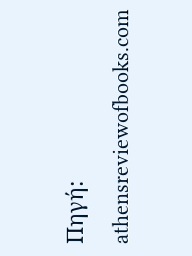Πηγή: athensreviewofbooks.com